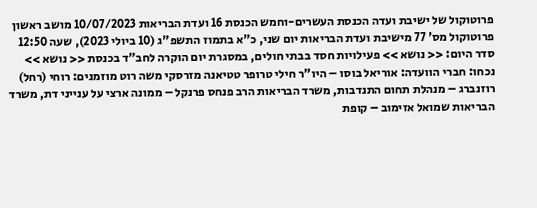פרוטוקול של ישיבת ועדה הכנסת העשרים-וחמש הכנסת 16 ועדת הבריאות 10/07/2023 מושב ראשון פרוטוקול מס' 77 מישיבת ועדת הבריאות יום שני, כ"א בתמוז התשפ"ג (10 ביולי 2023), שעה 12:50 סדר היום: << נושא >> פעילויות חסד בבתי חולים, במסגרת יום הוקרה לחב"ד בכנסת << נושא >> נכחו: חברי הוועדה: אוריאל בוסו – היו"ר חילי טרופר טטיאנה מזרסקי משה רוט מוזמנים: רוחי (רחל) רוזנברג – מנהלת תחום התנדבות, משרד הבריאות הרב פנחס פרנקל – ממונה ארצי על ענייני דת, משרד הבריאות שמואל אזימוב – קופת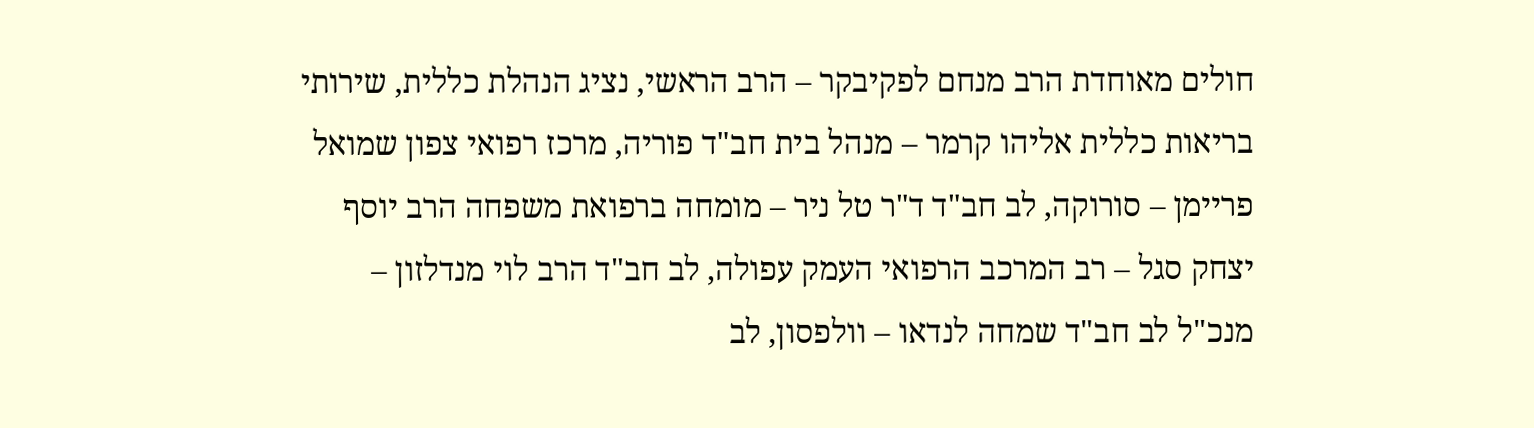חולים מאוחדת הרב מנחם לפקיבקר – הרב הראשי, נציג הנהלת כללית, שירותי בריאות כללית אליהו קרמר – מנהל בית חב"ד פוריה, מרכז רפואי צפון שמואל פריימן – סורוקה, לב חב"ד ד"ר טל ניר – מומחה ברפואת משפחה הרב יוסף יצחק סגל – רב המרכב הרפואי העמק עפולה, לב חב"ד הרב לוי מנדלזון – מנכ"ל לב חב"ד שמחה לנדאו – וולפסון, לב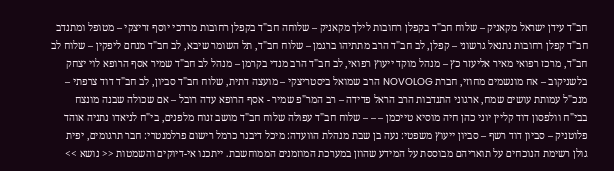חב"ד עידן ישראל מקאניק – שלוח חב"ד בקפלן רחובות לילך מקאניק – שלוחה חב"ד בקפלן רחובות מרדכי יוסף זריצקי – מטופל ומתנדב חב"ד קפלן רחובות נתנאל גרשוני – קפלן, לב חב"ד הרב מתתיהו ברגמן – שלוח חב"ד, תל השומר שיבא, לב חב"ד מנחם ליפקין – שלוח לב חב"ד, מרכז רפואי מאיר אליעזר כץ – מנהל מוקד ייעוץ רפואי, לב חב"ד הרב מנדי בקרמן – מנהל לב חב"ד שמיר אסף הרופא לוי יצחק בלשניקוב – אח מונשמים מחוזי, חברת NOVOLOG הרב שמואל ביסטריצקי – מועצה דתית, שלוח חב"ד סביון, לב חב"ד דוד צרפתי – מנכ"ל עמותת עושים שמח, ארגוני התנדבות הרב הראל פדידה – רב המר"פ שמיר - אסף הרופא עדה רובל – אם שכולה שבנה מונצח בבי"ח וולפסון דוד קליין יוני כהן חיה מוסיא טייכמן – – – שלוח חב"ד עפולה שלוח חב"ד מושב זנוח מלפנים, בי"ח לניאדו נתניה אוהד פלוטניק – סביון דוד רשף – סביון ייעוץ משפטי: נעה בן שבת מנהלת הוועדה: מיכל דיבנר כרמל רישום פרלמנטרי: חבר תרגומים, יפית גולן רשימת הנוכחים על תואריהם מבוססת על המידע שהוזן במערכת המוזמנים הממוחשבת. ייתכנו אי-דיוקים והשמטות << נושא >>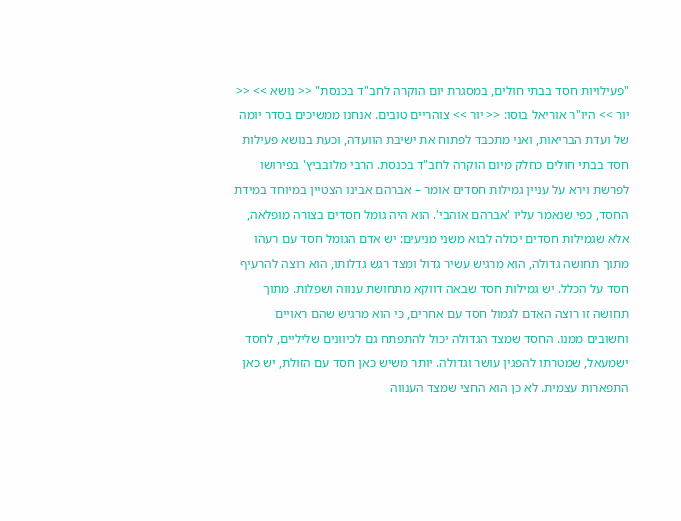"פעילויות חסד בבתי חולים, במסגרת יום הוקרה לחב"ד בכנסת" << נושא >> << יור >> היו"ר אוריאל בוסו: << יור >> צוהריים טובים. אנחנו ממשיכים בסדר יומה של ועדת הבריאות, ואני מתכבד לפתוח את ישיבת הוועדה, וכעת בנושא פעילות חסד בבתי חולים כחלק מיום הוקרה לחב"ד בכנסת. הרבי מלובביץ' בפירושו לפרשת וירא על עניין גמילות חסדים אומר – אברהם אבינו הצטיין במיוחד במידת החסד, כפי שנאמר עליו 'אברהם אוהבי'. הוא היה גומל חסדים בצורה מופלאה, אלא שגמילות חסדים יכולה לבוא משני מניעים: יש אדם הגומל חסד עם רעהו מתוך תחושה גדולה, הוא מרגיש עשיר גדול ומצד רגש גדלותו, הוא רוצה להרעיף חסד על הכלל. יש גמילות חסד שבאה דווקא מתחושת ענווה ושפלות. מתוך תחושה זו רוצה האדם לגמול חסד עם אחרים, כי הוא מרגיש שהם ראויים וחשובים ממנו. החסד שמצד הגדולה יכול להתפתח גם לכיוונים שליליים, לחסד ישמעאל, שמטרתו להפגין עושר וגדולה. יותר משיש כאן חסד עם הזולת, יש כאן התפארות עצמית. לא כן הוא החצי שמצד הענווה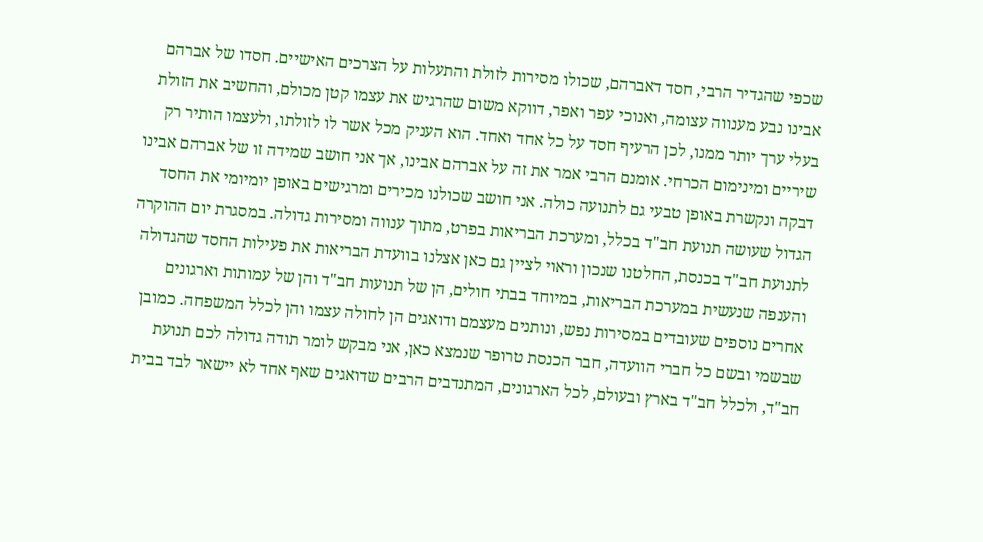שכפי שהגדיר הרבי, חסד דאברהם, שכולו מסירות לזולת והתעלות על הצרכים האישיים. חסדו של אברהם אבינו נבע מענווה עצומה, ואנוכי עפר ואפר, דווקא משום שהרגיש את עצמו קטן מכולם, והחשיב את הזולת בעלי ערך יותר ממנו, לכן הרעיף חסד על כל אחד ואחד. הוא העניק מכל אשר לו לזולתו, ולעצמו הותיר רק שיריים ומינימום הכרחי. אומנם הרבי אמר את זה על אברהם אבינו, אך אני חושב שמידה זו של אברהם אבינו דבקה ונקשרת באופן טבעי גם לתנועה כולה. אני חושב שכולנו מכירים ומרגישים באופן יומיומי את החסד הגדול שעושה תנועת חב"ד בכלל, ומערכת הבריאות בפרט, מתוך ענווה ומסירות גדולה. במסגרת יום ההוקרה לתנועת חב"ד בכנסת, החלטנו שנכון וראוי לציין גם כאן אצלנו בוועדת הבריאות את פעילות החסד שהגדולה והענפה שנעשית במערכת הבריאות, במיוחד בבתי חולים, הן של תנועות חב"ד והן של עמותות וארגונים אחרים נוספים שעובדים במסירות נפש, ונותנים מעצמם ודואגים הן לחולה עצמו והן לכלל המשפחה. כמובן שבשמי ובשם כל חברי הוועדה, חבר הכנסת טרופר שנמצא כאן, אני מבקש לומר תודה גדולה לכם תנועת חב"ד, ולכלל חב"ד בארץ ובעולם, לכל הארגונים, המתנדבים הרבים שדואגים שאף אחד לא יישאר לבד בבית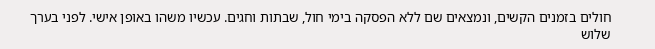חולים בזמנים הקשים, ונמצאים שם ללא הפסקה בימי חול, שבתות וחגים. עכשיו משהו באופן אישי. לפני בערך שלוש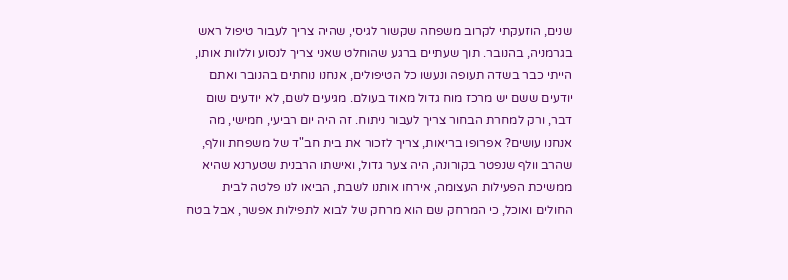שנים, הוזעקתי לקרוב משפחה שקשור לגיסי, שהיה צריך לעבור טיפול ראש בגרמניה, בהנובר. תוך שעתיים ברגע שהוחלט שאני צריך לנסוע וללוות אותו, הייתי כבר בשדה תעופה ונעשו כל הטיפולים, אנחנו נוחתים בהנובר ואתם יודעים ששם יש מרכז מוח גדול מאוד בעולם. מגיעים לשם, לא יודעים שום דבר, ורק למחרת הבחור צריך לעבור ניתוח. זה היה יום רביעי, חמישי, מה אנחנו עושים? אפרופו בריאות, צריך לזכור את בית חב"ד של משפחת וולף, שהרב וולף שנפטר בקורונה, היה צער גדול, ואישתו הרבנית שטערנא שהיא ממשיכת הפעילות העצומה, אירחו אותנו לשבת, הביאו לנו פלטה לבית החולים ואוכל, כי המרחק שם הוא מרחק של לבוא לתפילות אפשר, אבל בטח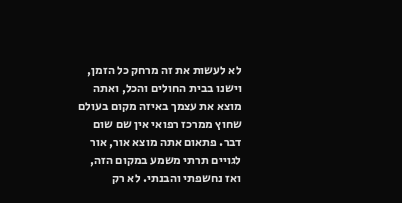לא לעשות את זה מרחק כל הזמן, וישנו בבית החולים והכל, ואתה מוצא את עצמך באיזה מקום בעולם שחוץ ממרכז רפואי אין שם שום דבר. פתאום אתה מוצא אור, אור לגויים תרתי משמע במקום הזה, ואז נחשפתי והבנתי. לא רק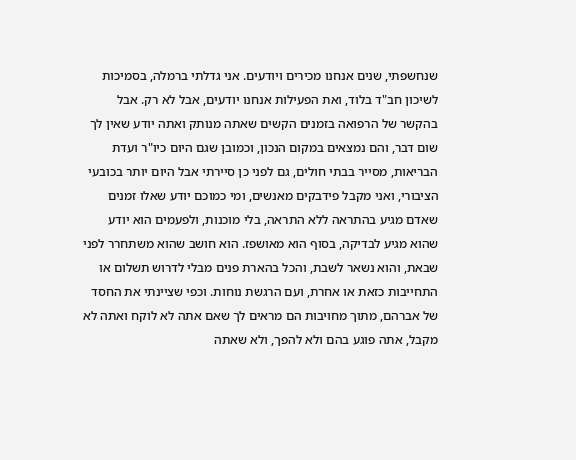שנחשפתי, שנים אנחנו מכירים ויודעים. אני גדלתי ברמלה, בסמיכות לשיכון חב"ד בלוד, ואת הפעילות אנחנו יודעים, אבל לא רק. אבל בהקשר של הרפואה בזמנים הקשים שאתה מנותק ואתה יודע שאין לך שום דבר, והם נמצאים במקום הנכון, וכמובן שגם היום כיו"ר ועדת הבריאות, מסייר בבתי חולים, גם לפני כן סיירתי אבל היום יותר בכובעי הציבורי, ואני מקבל פידבקים מאנשים, ומי כמוכם יודע שאלו זמנים שאדם מגיע בהתראה ללא התראה, בלי מוכנות, ולפעמים הוא יודע שהוא מגיע לבדיקה, בסוף הוא מאושפז. הוא חושב שהוא משתחרר לפני שבאת, והוא נשאר לשבת, והכל בהארת פנים מבלי לדרוש תשלום או התחייבות כזאת או אחרת, ועם הרגשת נוחות. וכפי שציינתי את החסד של אברהם, מתוך מחויבות הם מראים לך שאם אתה לא לוקח ואתה לא מקבל, אתה פוגע בהם ולא להפך, ולא שאתה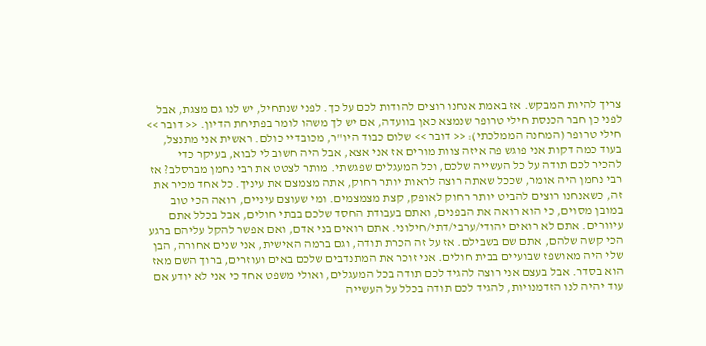צריך להיות המבקש. אז באמת אנחנו רוצים להודות לכם על כך. לפני שנתחיל, יש לנו גם מצגת, אבל לפני כן חבר הכנסת חילי טרופר שנמצא כאן בוועדה, אם יש לך משהו לומר בפתיחת הדיון. << דובר >> חילי טרופר (המחנה הממלכתי): << דובר >> שלום כבוד היו"ר, מכובדיי כולם. ראשית אני מתנצל, בעוד כמה דקות אני פוגש פה איזה צוות מורים אז אני אצא, אבל היה חשוב לי לבוא, בעיקר כדי להכיר לכם תודה על כל העשייה שלכם, וכל המעגלים שפגשתי. מותר לצטט את רבי נחמן מברסלב? אז רבי נחמן היה אומר, שככל שאתה רוצה לראות יותר רחוק, אתה מצמצם את עיניך. כל אחד מכיר את זה, כשאנחנו רוצים להביט יותר רחוק לאופק, קצת מצמצמים. ומי שעוצם עיניים, רואה הכי טוב במובן מסוים, כי הוא רואה את הבפנים, ואתם בעבודת החסד שלכם בבתי חולים, אבל בכלל אתם עיוורים. אתם לא רואים יהודי/ערבי/דתי/חילוני. אתם רואים בני אדם, ואם אפשר להקל עליהם ברגע הכי קשה שלהם, אתם שם בשבילם. אז על זה הכרת תודה, וגם ברמה האישית, אני שנים אחורה, הבן שלי היה מאושפז שבועיים בבית חולים. אני זוכר את המתנדבים שלכם באים ועוזרים, ברוך השם מאז הוא בסדר. אבל בעצם אני רוצה להגיד לכם תודה בכל המעגלים, ואולי משפט אחד כי אני לא יודע אם עוד יהיה לנו הזדמנויות, להגיד לכם תודה בכלל על העשייה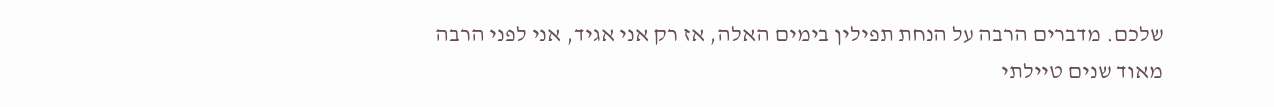שלכם. מדברים הרבה על הנחת תפילין בימים האלה, אז רק אני אגיד, אני לפני הרבה מאוד שנים טיילתי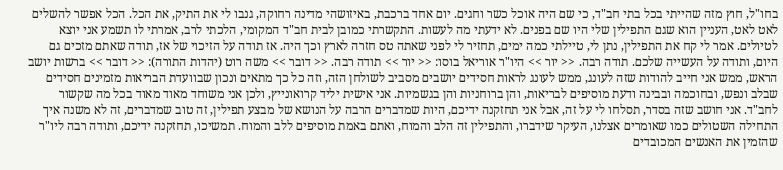בחו"ל, חוץ מזה שהייתי בכל בתי חב"ד, כי שם היה אוכל כשר וחגים. יום אחד ברכבת, באיזושהי מדינה רחוקה, גנבו לי את התיק, את הכל. הכל אפשר להשלים לאט לאט, העניין הוא שגם התפילין שלי היו שם בפנים. לא ידעתי מה לעשות. התקשרתי כמובן לבית חב"ד המקומי, הלכתי לרב, אמרתי לו תשמע אני יוצא לטיולים. אמר לי קח את התפילין, נתן לי, טיילתי כמה ימים, תחזיר לי לפני שאתה טס חזרה לארץ וכך היה. אז תודה על הזיכוי של אז, תודה שאתם מזכים גם היום, ותודה על העשייה שלכם. תודה רבה. << יור >> היו"ר אוריאל בוסו: << יור >> תודה רבה. << דובר >> משה רוט (יהדות התורה): << דובר >> ברשות יושב הראש, ממש אני חייב להודות שזה לעונג, ממש לעונג לראות חסידים יושבים מסביב לשולחן הזה, וזה כל כך מתאים ונכון שבוועדת הבריאות מזמינים חסידים שבלב ונפש, ובחוכמה ובבינה ודעת מוסיפים לבריאות, והן ברוחניות והן בגשמיות. אני אישית יליד קרואונייץ, ולכן אני משוחד מאוד מאוד בכל מה שקשור לחב"ד. אני חושב שזה בסדר, תסלחו לי על זה, אבל אני תחזקנה ידיכם, היות שמדברים הרבה על הנושא של מבצע תפילין, זה טוב שמדברים, זה לא משנה איך התחילה השטולים כמו שאומרים אצלנו, העיקר שידברו, והתפילין זה הלב והמוח, ואתם באמת מוסיפים ללב והמוח. תמשיכו, תחזקנה ידיכם, ותודה רבה ליו"ר שהזמין את האנשים המכובדים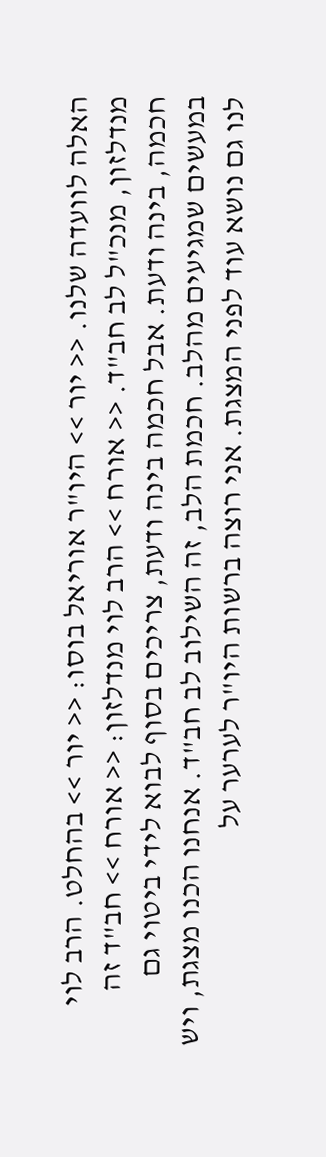האלה לוועדה שלנו. << יור >> היו"ר אוריאל בוסו: << יור >> בהחלט. הרב לוי מנדלזון, מנכ"ל לב חב"ד. << אורח >> הרב לוי מנדלזון: << אורח >> חב"ד זה חכמה, בינה ודעת. אבל חכמה בינה ודעת, צריכים בסוף לבוא לידי ביטוי גם במעשים שמגיעים מהלב. חכמת הלב, זה השילוב לב חב"ד. אנחנו הכנו מצגת, ויש לנו גם נושא עוד לפני המצגת. אני רוצה ברשות היו"ר לערער על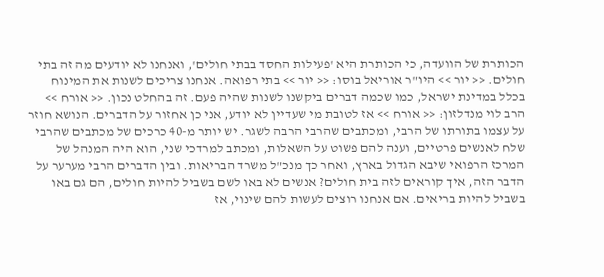הכותרת של הוועדה, כי הכותרת היא 'פעילות החסד בבתי חולים', ואנחנו לא יודעים מה זה בתי חולים. << יור >> היו"ר אוריאל בוסו: << יור >> בתי רפואה. אנחנו צריכים לשנות את המינוח בכלל במדינת ישראל, כמו שכמה דברים ביקשנו לשנות שהיה פעם. זה בהחלט נכון. << אורח >> הרב לוי מנדלזון: << אורח >> אז לטובת מי שעדיין לא יודע, אני כן אחזור על הדברים. הנושא חוזר על עצמו בתורתו של הרבי, ומכתבים שהרבי הרבה לשגר. יש יותר מ-40 כרכים של מכתבים שהרבי שלח לאנשים פרטיים, וענה להם פשוט על השאלות, ומכתב למרדכי שני, הוא היה המנהל של המרכז הרפואי שיבא הגדול בארץ, ואחר כך מנכ"ל משרד הבריאות. ובין הדברים הרבי מערער על הדבר הזה, איך קוראים לזה בית חולים? אנשים לא באו לשם בשביל להיות חולים, הם גם באו בשביל להיות בריאים. אם אנחנו רוצים לעשות להם שינוי, אז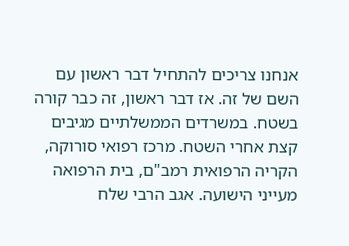אנחנו צריכים להתחיל דבר ראשון עם השם של זה. אז דבר ראשון, זה כבר קורה בשטח. במשרדים הממשלתיים מגיבים קצת אחרי השטח. מרכז רפואי סורוקה, הקריה הרפואית רמב"ם, בית הרפואה מעייני הישועה. אגב הרבי שלח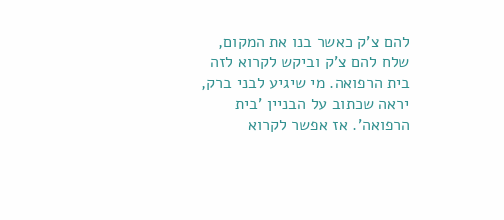להם צ'ק כאשר בנו את המקום, שלח להם צ'ק וביקש לקרוא לזה בית הרפואה. מי שיגיע לבני ברק, יראה שכתוב על הבניין 'בית הרפואה'. אז אפשר לקרוא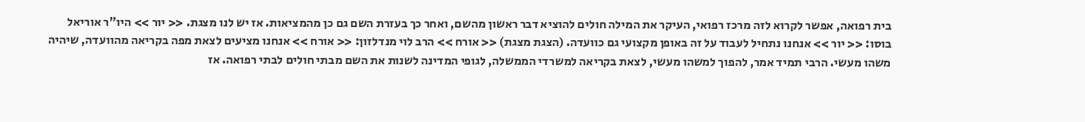בית רפואה, אפשר לקרוא לזה מרכז רפואי, העיקר את המילה חולים להוציא דבר ראשון מהשם, ואחר כך בעזרת השם גם כן מהמציאות. אז יש לנו מצגת. << יור >> היו"ר אוריאל בוסו: << יור >> אנחנו נתחיל לעבוד על זה באופן מקצועי גם כוועדה. (הצגת מצגת) << אורח >> הרב לוי מנדלזון: << אורח >> אנחנו מציעים לצאת מפה בקריאה מהוועדה, שיהיה משהו מעשי. הרבי תמיד אמר, להפוך למשהו מעשי, לצאת בקריאה למשרדי הממשלה, לגופי המדינה לשנות את השם מבתי חולים לבתי רפואה. אז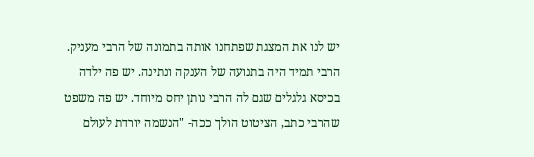יש לנו את המצגת שפתחנו אותה בתמונה של הרבי מעניק. הרבי תמיד היה בתנועה של הענקה ונתינה. יש פה ילדה בכיסא גלגלים שגם לה הרבי נותן יחס מיוחד. יש פה משפט שהרבי כתב, הציטוט הולך ככה- "הנשמה יורדת לעולם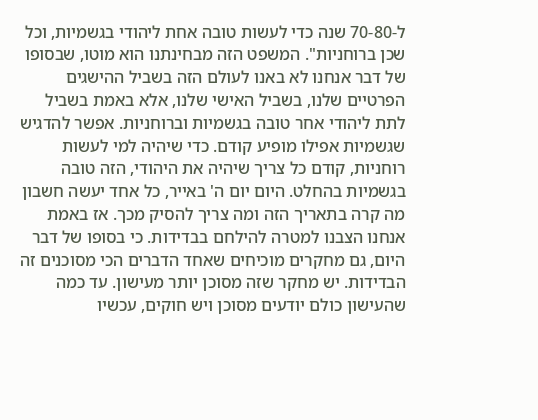ל-70-80 שנה כדי לעשות טובה אחת ליהודי בגשמיות, וכל שכן ברוחניות". המשפט הזה מבחינתנו הוא מוטו, שבסופו של דבר אנחנו לא באנו לעולם הזה בשביל ההישגים הפרטיים שלנו, בשביל האישי שלנו, אלא באמת בשביל לתת ליהודי אחר טובה בגשמיות וברוחניות. אפשר להדגיש שגשמיות אפילו מופיע קודם. כדי שיהיה למי לעשות רוחניות, קודם כל צריך שיהיה את היהודי, הזה טובה בגשמיות בהחלט. היום יום ה' באייר, כל אחד יעשה חשבון מה קרה בתאריך הזה ומה צריך להסיק מכך. אז באמת אנחנו הצבנו למטרה להילחם בבדידות. כי בסופו של דבר היום, גם מחקרים מוכיחים שאחד הדברים הכי מסוכנים זה הבדידות. יש מחקר שזה מסוכן יותר מעישון. עד כמה שהעישון כולם יודעים מסוכן ויש חוקים, עכשיו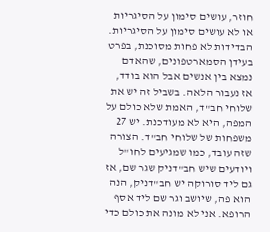חוזר, עושים סימון על הסיגריות או לא עושים סימון על הסיגריות. הבדידות לא פחות מסוכנת, בפרט בעידן הסמארטפונים, שהאדם נמצא בין אנשים אבל הוא בודד, אז נעבור הלאה. בשביל זה יש את שלוחי חב"ד, האמת שלא כולם על המפה, היא לא מעודכנת. יש 27 משפחות של שלוחי חב"ד. הצורה שזה עובד, כמו שמגיעים לחו"ל ויודעים שיש חב"דניק שגר שם, אז גם ליד סורוקה יש חב"דניק, הנה הוא פה, שיושב וגר שם ליד אסף הרופא. אני לא מונה את כולם כדי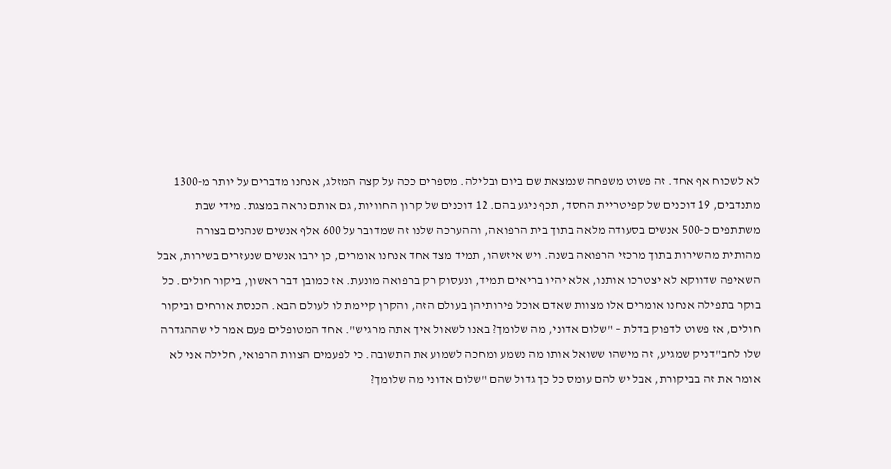לא לשכוח אף אחד. זה פשוט משפחה שנמצאת שם ביום ובלילה. מספרים ככה על קצה המזלג, אנחנו מדברים על יותר מ-1300 מתנדבים, 19 דוכנים של קפיטריית החסד, תכף ניגע בהם. 12 דוכנים של קרון החוויות, גם אותם נראה במצגת. מידי שבת משתתפים כ-500 אנשים בסעודה מלאה בתוך בית הרפואה, וההערכה שלנו זה שמדובר על 600 אלף אנשים שנהנים בצורה מהותית מהשירות בתוך מרכזי הרפואה בשנה. ויש איזשהו, תמיד מצד אחד אנחנו אומרים, כן ירבו אנשים שנעזרים בשירות, אבל השאיפה שדווקא לא יצטרכו אותנו, אלא יהיו בריאים תמיד, ונעסוק רק ברפואה מונעת. אז כמובן דבר ראשון, ביקור חולים. כל בוקר בתפילה אנחנו אומרים אלו מצוות שאדם אוכל פירותיהן בעולם הזה, והקרן קיימת לו לעולם הבא. הכנסת אורחים וביקור חולים, אז פשוט לדפוק בדלת – "שלום אדוני, מה שלומך? באנו לשאול איך אתה מרגיש". אחד המטופלים פעם אמר לי שההגדרה שלו לחב"דניק שמגיע, זה מישהו ששואל אותו מה נשמע ומחכה לשמוע את התשובה. כי לפעמים הצוות הרפואי, חלילה אני לא אומר את זה בביקורת, אבל יש להם עומס כל כך גדול שהם "שלום אדוני מה שלומך?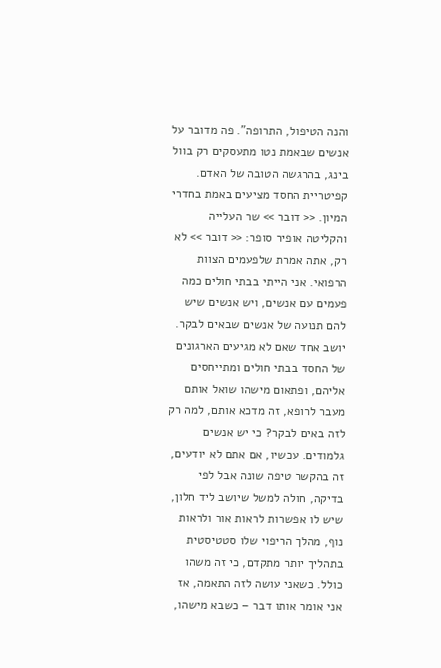והנה הטיפול, התרופה". פה מדובר על אנשים שבאמת נטו מתעסקים רק בוול בינג, בהרגשה הטובה של האדם. קפיטריית החסד מציעים באמת בחדרי המיון. << דובר >> שר העלייה והקליטה אופיר סופר: << דובר >> לא רק, אתה אמרת שלפעמים הצוות הרפואי. אני הייתי בבתי חולים כמה פעמים עם אנשים, ויש אנשים שיש להם תנועה של אנשים שבאים לבקר. יושב אחד שאם לא מגיעים הארגונים של החסד בבתי חולים ומתייחסים אליהם, ופתאום מישהו שואל אותם מעבר לרופא, זה מדכא אותם, למה רק לזה באים לבקר? כי יש אנשים גלמודים. עכשיו, אם אתם לא יודעים, זה בהקשר טיפה שונה אבל לפי בדיקה, חולה למשל שיושב ליד חלון, שיש לו אפשרות לראות אור ולראות נוף, מהלך הריפוי שלו סטטיסטית בתהליך יותר מתקדם, כי זה משהו כולל. כשאני עושה לזה התאמה, אז אני אומר אותו דבר – כשבא מישהו,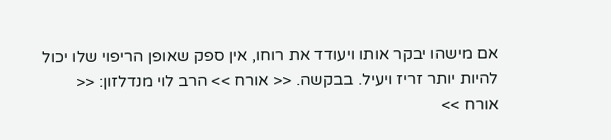אם מישהו יבקר אותו ויעודד את רוחו, אין ספק שאופן הריפוי שלו יכול להיות יותר זריז ויעיל. בבקשה. << אורח >> הרב לוי מנדלזון: << אורח >>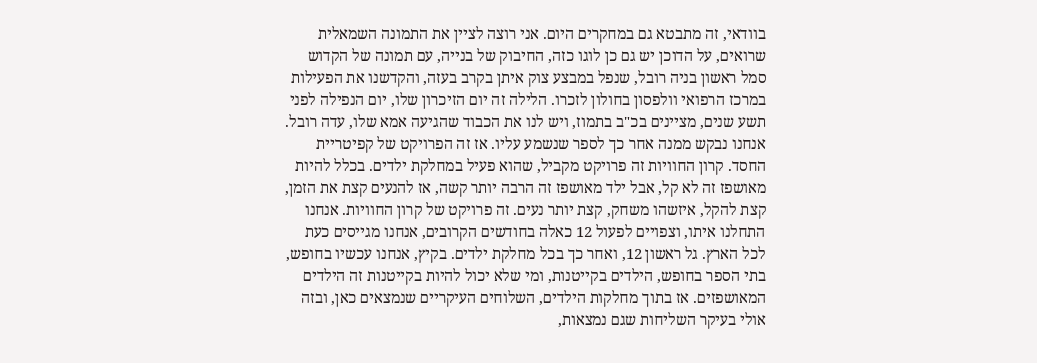בוודאי, זה מתבטא גם במחקרים היום. אני רוצה לציין את התמונה השמאלית שרואים, על הדוכן יש גם כן לוגו כזה, החיבוק של בנייה, עם תמונה של הקדוש סמל ראשון בניה רובל, שנפל במבצע צוק איתן בקרב בעזה, והקדשנו את הפעילות במרכז הרפואי וולפסון בחולון לזכרו. הלילה זה יום הזיכרון שלו, יום הנפילה לפני תשע שנים, מציינים בכ"ב בתמוז, ויש לנו את הכבוד שהגיעה אמא שלו, עדה רובל. אנחנו נבקש ממנה אחר כך לספר שנשמע עליו. אז זה הפרויקט של קפיטריית החסד. קרון החוויות זה פרויקט מקביל, שהוא פעיל במחלקת ילדים. בכלל להיות מאושפז זה לא קל, אבל ילד מאושפז זה הרבה יותר קשה, אז להנעים קצת את הזמן, קצת להקל, איזשהו משחק, קצת יותר נעים. זה פרויקט של קרון החוויות. אנחנו התחלנו איתו, וצפויים לפעול 12 כאלה בחודשים הקרובים, אנחנו מגייסים כעת לכל הארץ. גל ראשון 12, ואחר כך בכל מחלקת ילדים. בקיץ, אנחנו עכשיו בחופש, בתי הספר בחופש, הילדים בקייטנות, ומי שלא יכול להיות בקייטנות זה הילדים המאושפזים. אז בתוך מחלקות הילדים, השלוחים העיקריים שנמצאים כאן, ובזה אולי בעיקר השליחות שגם נמצאות,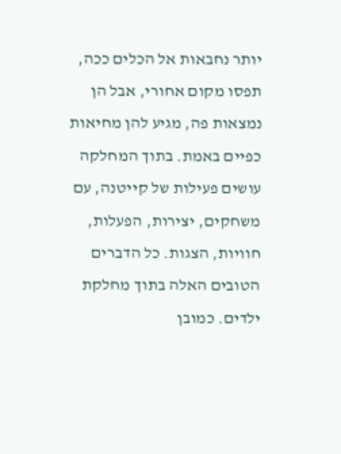יותר נחבאות אל הכלים ככה, תפסו מקום אחורי, אבל הן נמצאות פה, מגיע להן מחיאות כפיים באמת. בתוך המחלקה עושים פעילות של קייטנה, עם משחקים, יצירות, הפעלות, חוויות, הצגות. כל הדברים הטובים האלה בתוך מחלקת ילדים. כמובן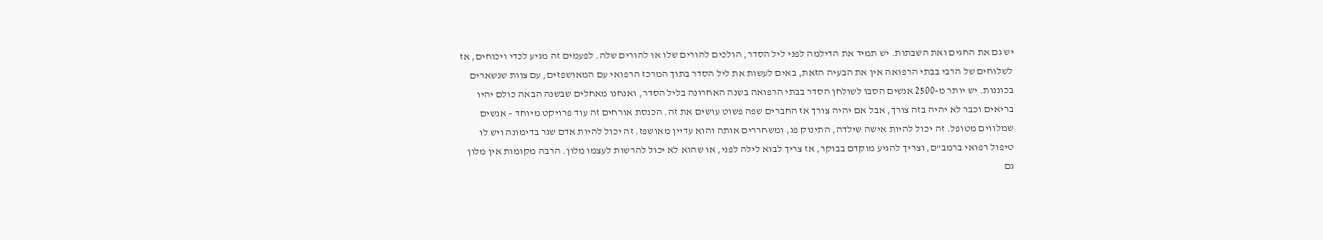יש גם את החגים ואת השבתות. יש תמיד את הדילמה לפני ליל הסדר, הולכים להורים שלו או להורים שלה. לפעמים זה מגיע לכדי ויכוחים, אז לשלוחים של הרבי בבתי הרפואה אין את הבעיה הזאת, באים לעשות את ליל הסדר בתוך המרכז הרפואי עם המאושפזים, עם צוות שנשארים בכוננות. יש יותר מ-2500 אנשים הסבו לשולחן הסדר בבתי הרפואה בשנה האחרונה בליל הסדר, ואנחנו מאחלים שבשנה הבאה כולם יהיו בריאים וכבר לא יהיה בזה צורך, אבל אם יהיה צורך אז החברים שפה פשוט עושים את זה. הכנסת אורחים זה עוד פרויקט מיוחד – אנשים שמלווים מטופל. זה יכול להיות אישה שילדה, התינוק פג, ומשחררים אותה והוא עדיין מאושפז. זה יכול להיות אדם שגר בדימונה ויש לו טיפול רפואי ברמב"ם, וצריך להגיע מוקדם בבוקר, אז צריך לבוא לילה לפני, או שהוא לא יכול להרשות לעצמו מלון. הרבה מקומות אין מלון גם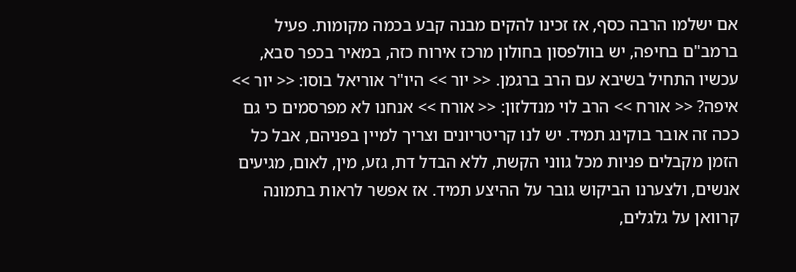אם ישלמו הרבה כסף, אז זכינו להקים מבנה קבע בכמה מקומות. פעיל ברמב"ם בחיפה, יש בוולפסון בחולון מרכז אירוח כזה, במאיר בכפר סבא, עכשיו התחיל בשיבא עם הרב ברגמן. << יור >> היו"ר אוריאל בוסו: << יור >> איפה? << אורח >> הרב לוי מנדלזון: << אורח >> אנחנו לא מפרסמים כי גם ככה זה אובר בוקינג תמיד. יש לנו קריטריונים וצריך למיין בפניהם, אבל כל הזמן מקבלים פניות מכל גווני הקשת, ללא הבדל דת, גזע, מין, לאום, מגיעים אנשים, ולצערנו הביקוש גובר על ההיצע תמיד. אז אפשר לראות בתמונה קרוואן על גלגלים,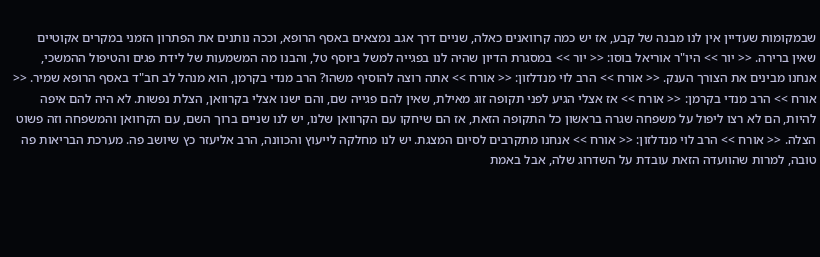שבמקומות שעדיין אין לנו מבנה של קבע, אז יש כמה קרוואנים כאלה, שניים דרך אגב נמצאים באסף הרופא, וככה נותנים את הפתרון הזמני במקרים אקוטיים שאין ברירה. << יור >> היו"ר אוריאל בוסו: << יור >> במסגרת הדיון שהיה לנו בפגייה למשל ביוסף טל, והבנו מה המשמעות של לידת פגים והטיפול ההמשכי, אנחנו מבינים את הצורך הענק. << אורח >> הרב לוי מנדלזון: << אורח >> אתה רוצה להוסיף משהו? הרב מנדי בקרמן, הוא מנהל לב חב"ד באסף הרופא שמיר. << אורח >> הרב מנדי בקרמן: << אורח >> אז אצלי הגיע לפני תקופה זוג מאילת, שאין להם פגייה שם, והם ישנו אצלי בקרוואן, הצלת נפשות. לא היה להם איפה להיות, הם לא רצו ליפול על משפחה שגרה בראשון כל התקופה הזאת, אז הם שיחקו עם הקרוואן שלנו, יש לנו שניים ברוך השם, עם הקרוואן והמשפחה וזה פשוט הצלה. << אורח >> הרב לוי מנדלזון: << אורח >> אנחנו מתקרבים לסיום המצגת. יש לנו מחלקה לייעוץ והכוונה, הרב אליעזר כץ שיושב פה. מערכת הבריאות פה טובה, למרות שהוועדה הזאת עובדת על השדרוג שלה, אבל באמת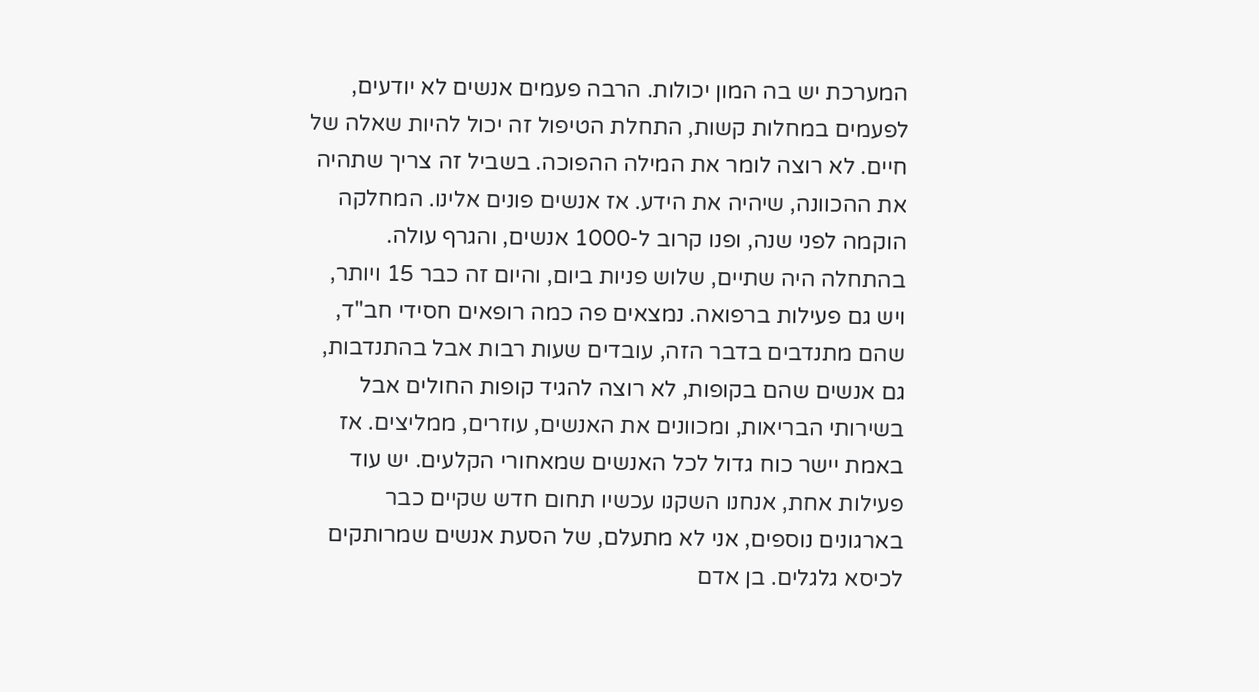המערכת יש בה המון יכולות. הרבה פעמים אנשים לא יודעים, לפעמים במחלות קשות, התחלת הטיפול זה יכול להיות שאלה של חיים. לא רוצה לומר את המילה ההפוכה. בשביל זה צריך שתהיה את ההכוונה, שיהיה את הידע. אז אנשים פונים אלינו. המחלקה הוקמה לפני שנה, ופנו קרוב ל-1000 אנשים, והגרף עולה. בהתחלה היה שתיים, שלוש פניות ביום, והיום זה כבר 15 ויותר, ויש גם פעילות ברפואה. נמצאים פה כמה רופאים חסידי חב"ד, שהם מתנדבים בדבר הזה, עובדים שעות רבות אבל בהתנדבות, גם אנשים שהם בקופות, לא רוצה להגיד קופות החולים אבל בשירותי הבריאות, ומכוונים את האנשים, עוזרים, ממליצים. אז באמת יישר כוח גדול לכל האנשים שמאחורי הקלעים. יש עוד פעילות אחת, אנחנו השקנו עכשיו תחום חדש שקיים כבר בארגונים נוספים, אני לא מתעלם, של הסעת אנשים שמרותקים לכיסא גלגלים. בן אדם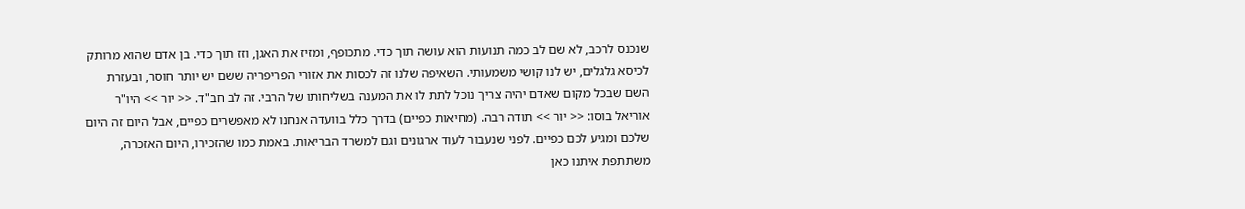שנכנס לרכב, לא שם לב כמה תנועות הוא עושה תוך כדי. מתכופף, ומזיז את האגן, וזז תוך כדי. בן אדם שהוא מרותק לכיסא גלגלים, יש לנו קושי משמעותי. השאיפה שלנו זה לכסות את אזורי הפריפריה ששם יש יותר חוסר, ובעזרת השם שבכל מקום שאדם יהיה צריך נוכל לתת לו את המענה בשליחותו של הרבי. זה לב חב"ד. << יור >> היו"ר אוריאל בוסו: << יור >> תודה רבה. (מחיאות כפיים) בדרך כלל בוועדה אנחנו לא מאפשרים כפיים, אבל היום זה היום שלכם ומגיע לכם כפיים. לפני שנעבור לעוד ארגונים וגם למשרד הבריאות. באמת כמו שהזכירו, היום האזכרה, משתתפת איתנו כאן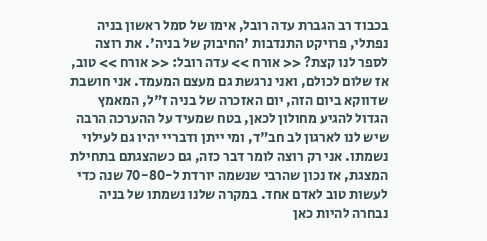בכבוד רב הגברת עדה רובל, אימו של סמל ראשון בניה נפתלי, פרויקט התנדבות 'החיבוק של בניה'. את רוצה לספר לנו קצת? << אורח >> עדה רובל: << אורח >> טוב, אז שלום לכולם, ואני נרגשת גם מעצם המעמד. אני חושבת שדווקא ביום הזה, יום האזכרה של בניה ז"ל, המאמץ הגדול להגיע מחולון לכאן, בטח שמעיד על ההערכה הרבה שיש לנו לארגון לב חב"ד, ומי ייתן ודבריי יהיו גם לעילוי נשמתו. אני רק רוצה לומר דבר כזה, גם כשהצגתם בתחילת המצגת, אז נכון שהרבי שנשמה יורדת ל-70-80 שנה כדי לעשות טוב לאדם אחד. במקרה שלנו נשמתו של בניה נבחרה להיות כאן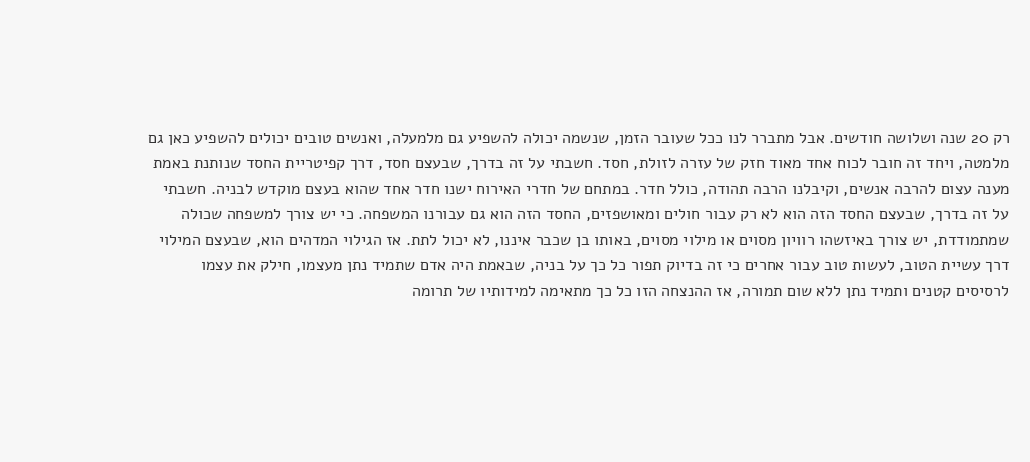רק 20 שנה ושלושה חודשים. אבל מתברר לנו ככל שעובר הזמן, שנשמה יכולה להשפיע גם מלמעלה, ואנשים טובים יכולים להשפיע כאן גם מלמטה, ויחד זה חובר לכוח אחד מאוד חזק של עזרה לזולת, חסד. חשבתי על זה בדרך, שבעצם חסד, דרך קפיטריית החסד שנותנת באמת מענה עצום להרבה אנשים, וקיבלנו הרבה תהודה, כולל חדר. במתחם של חדרי האירוח ישנו חדר אחד שהוא בעצם מוקדש לבניה. חשבתי על זה בדרך, שבעצם החסד הזה הוא לא רק עבור חולים ומאושפזים, החסד הזה הוא גם עבורנו המשפחה. כי יש צורך למשפחה שכולה שמתמודדת, יש צורך באיזשהו רוויון מסוים או מילוי מסוים, באותו בן שכבר איננו, לא יכול לתת. אז הגילוי המדהים הוא, שבעצם המילוי דרך עשיית הטוב, לעשות טוב עבור אחרים כי זה בדיוק תפור כל כך על בניה, שבאמת היה אדם שתמיד נתן מעצמו, חילק את עצמו לרסיסים קטנים ותמיד נתן ללא שום תמורה, אז ההנצחה הזו כל כך מתאימה למידותיו של תרומה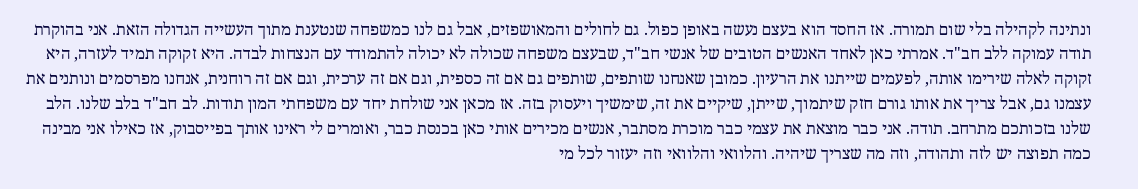ונתינה לקהילה בלי שום תמורה. אז החסד הוא בעצם נעשה באופן כפול. גם לחולים והמאושפזים, אבל גם לנו כמשפחה שנטענת מתוך העשייה הגדולה הזאת. אני בהוקרת תודה עמוקה ללב חב"ד. אמרתי כאן לאחד האנשים הטובים של אנשי חב"ד, שבעצם משפחה שכולה לא יכולה להתמודד עם הנצחות לבדה. היא זקוקה תמיד לעזרה, היא זקוקה לאלה שירימו אותה, לפעמים שייתנו את הרעיון. כמובן שאנחנו שותפים, שותפים גם אם זה כספית, וגם אם זה ערכית, וגם אם זה רוחנית, אנחנו מפרסמים ונותנים את עצמנו גם, אבל צריך את אותו גורם חזק שיתמוך, שייתן, שיקיים את זה, שימשיך ויעסוק בזה. אז מכאן אני שולחת יחד עם משפחתי המון תודות. לב חב"ד בלב שלנו. הלב שלנו בזכותכם מתרחב. תודה. אני כבר מוצאת את עצמי כבר מוכרת מסתבר, אנשים מכירים אותי כאן בכנסת כבר, ואומרים לי ראינו אותך בפייסבוק, אז כאילו אני מבינה כמה תפוצה יש לזה ותהודה, וזה מה שצריך שיהיה. והלוואי והלוואי וזה יעזור לכל מי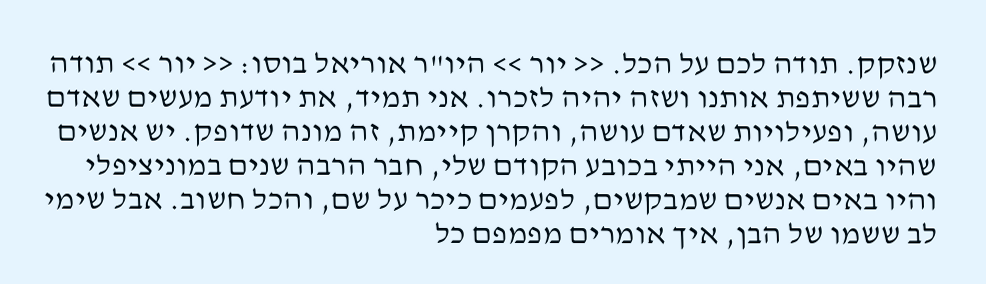שנזקק. תודה לכם על הכל. << יור >> היו"ר אוריאל בוסו: << יור >> תודה רבה ששיתפת אותנו ושזה יהיה לזכרו. אני תמיד, את יודעת מעשים שאדם עושה, ופעילויות שאדם עושה, והקרן קיימת, זה מונה שדופק. יש אנשים שהיו באים, אני הייתי בכובע הקודם שלי, חבר הרבה שנים במוניציפלי והיו באים אנשים שמבקשים, לפעמים כיכר על שם, והכל חשוב. אבל שימי לב ששמו של הבן, איך אומרים מפמפם כל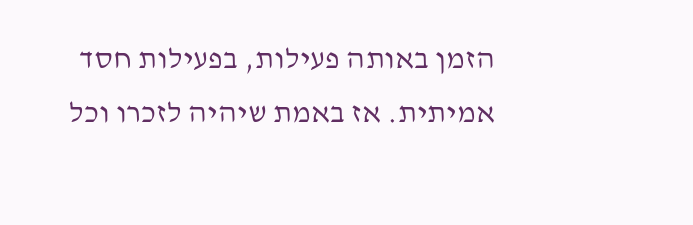הזמן באותה פעילות, בפעילות חסד אמיתית. אז באמת שיהיה לזכרו וכל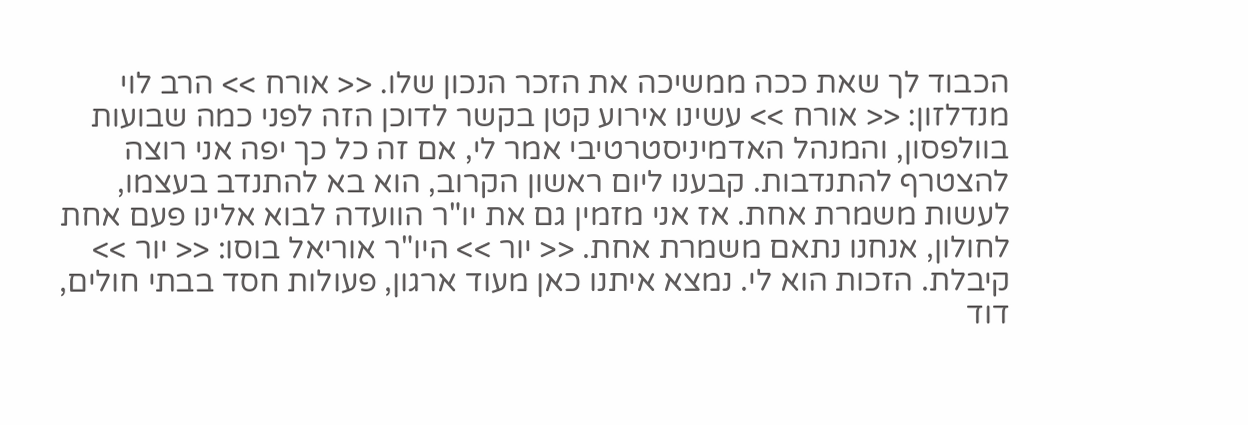הכבוד לך שאת ככה ממשיכה את הזכר הנכון שלו. << אורח >> הרב לוי מנדלזון: << אורח >> עשינו אירוע קטן בקשר לדוכן הזה לפני כמה שבועות בוולפסון, והמנהל האדמיניסטרטיבי אמר לי, אם זה כל כך יפה אני רוצה להצטרף להתנדבות. קבענו ליום ראשון הקרוב, הוא בא להתנדב בעצמו, לעשות משמרת אחת. אז אני מזמין גם את יו"ר הוועדה לבוא אלינו פעם אחת לחולון, אנחנו נתאם משמרת אחת. << יור >> היו"ר אוריאל בוסו: << יור >> קיבלת. הזכות הוא לי. נמצא איתנו כאן מעוד ארגון, פעולות חסד בבתי חולים, דוד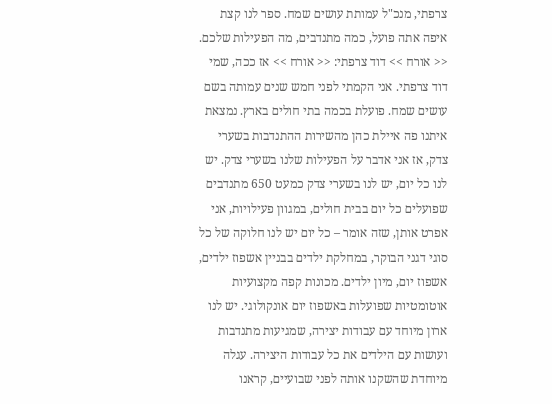צרפתי, מנכ"ל עמותת עושים שמח. ספר לנו קצת איפה אתה פועל, כמה מתנדבים, מה הפעילות שלכם. << אורח >> דוד צרפתי: << אורח >> אז ככה, שמי דוד צרפתי. אני הקמתי לפני חמש שנים עמותה בשם עושים שמח. פועלת בכמה בתי חולים בארץ. נמצאת איתנו פה איילת כהן מהשירות ההתנדבות בשערי צדק, אז אני אדבר על הפעילות שלנו בשערי צדק. יש לנו כל יום, יש לנו בשערי צדק כמעט 650 מתנדבים שפועלים כל יום בבית חולים, במגוון פעילויות, אני אפרט אותן, שזה אומר – כל יום יש לנו חלוקה של כל סוגי דגני הבוקר, במחלקת ילדים בבניין אשפוז ילדים, אשפוז יום, מיון ילדים. מכונות קפה מקצועיות אוטומטיות שפועלות באשפוז יום אונקולוגי. יש לנו ארון מיוחד עם עבודות יצירה, שמגיעות מתנדבות ועושות עם הילדים את כל עבודות היצירה. עגלה מיוחדת שהשקנו אותה לפני שבועיים, קראנו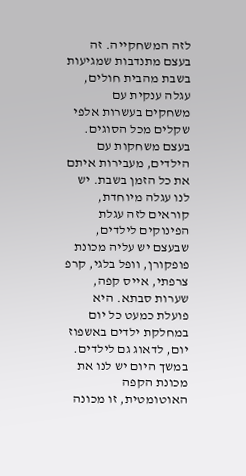לזה המשחקייה. זה בעצם מתנדבות שמגיעות בשבת מהבית חולים, עגלה ענקית עם משחקים בעשרות אלפי שקלים מכל הסוגים. בעצם משחקות עם הילדים, מעבירות איתם את כל הזמן בשבת. יש לנו עגלה מיוחדת, קוראים לזה עגלת הפינוקים לילדים, שבעצם יש עליה מכונת פופקורן, וופל בלגי, קרפ צרפתי, אייס קפה, שערות סבתא. היא פועלת כמעט כל יום במחלקת ילדים באשפוז יום, לדאוג גם לילדים. במשך היום יש לנו את מכונת הקפה האוטומטית, זו מכונה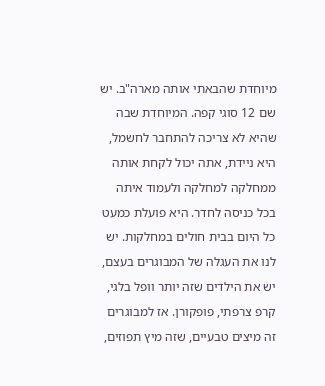מיוחדת שהבאתי אותה מארה"ב. יש שם 12 סוגי קפה. המיוחדת שבה שהיא לא צריכה להתחבר לחשמל, היא ניידת, אתה יכול לקחת אותה ממחלקה למחלקה ולעמוד איתה בכל כניסה לחדר. היא פועלת כמעט כל היום בבית חולים במחלקות. יש לנו את העגלה של המבוגרים בעצם, יש את הילדים שזה יותר וופל בלגי, קרפ צרפתי, פופקורן. אז למבוגרים זה מיצים טבעיים, שזה מיץ תפוזים,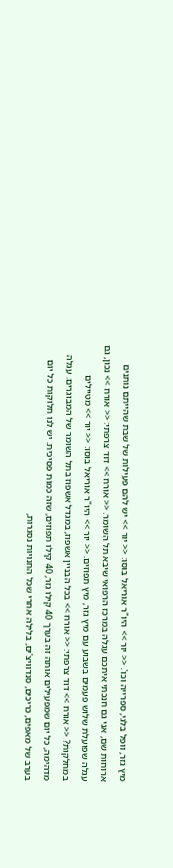מיץ גזר, וופל בלגי, ספרייה וכו'. << יור >> היו"ר אוריאל בוסו: << יור >> יש להם פעילות של שבת שהייתם נותנים ארוחות שם, אני גם חנכתי איתכם עגלה במרכז הרפואי שיבא תל השומר. << אורח >> דוד צרפתי: << אורח >> נכון, גם עגלה שפועלת שלוש פעמים בשבוע עם מיץ גזר, מיץ תפוזים. << יור >> היו"ר אוריאל בוסו: << יור >> מטיילים במחלקות? << אורח >> דוד צרפתי: << אורח >> בכל הבניין אשפוז, במגדל אשפוז בתל השומר של המבוגרים. עגלה מדהימה, כל יום שמפעילים אותה זה בערך 40 קילו גזר, 40 קילו תפוזים, שזה כמות פסיכית. יש לנו חלוקות כל יום בערב של מאפים, כריכים, סנדוויצ'ים, בלילה אחרי שכל החנויות נסגרות,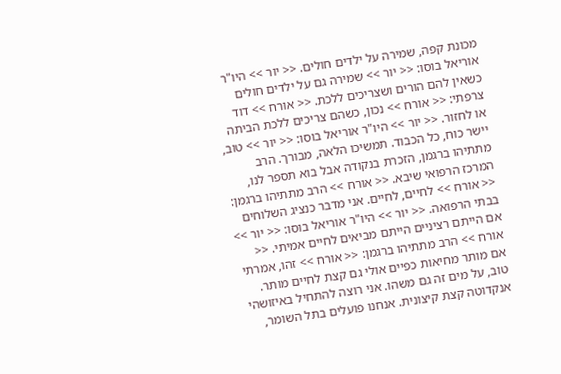מכונת קפה, שמירה על ילדים חולים. << יור >> היו"ר אוריאל בוסו: << יור >> שמירה גם על ילדים חולים כשאין להם הורים ושצריכים ללכת. << אורח >> דוד צרפתי: << אורח >> נכון, כשהם צריכים ללכת הביתה או לחזור. << יור >> היו"ר אוריאל בוסו: << יור >> טוב, יישר כוח, כל הכבוד. תמשיכו הלאה, מבורך. הרב מתתיהו ברגמן, הזכרת בנקודה אבל בוא תספר לנו, המרכז הרפואי שיבא. << אורח >> הרב מתתיהו ברגמן: << אורח >> לחיים, לחיים. אני מדבר כנציג השלוחים בבתי הרפואה. << יור >> היו"ר אוריאל בוסו: << יור >> אם הייתם רציניים הייתם מביאים לחיים אמיתי. << אורח >> הרב מתתיהו ברגמן: << אורח >> זהו, אמרתי אם מותר מחיאות כפיים אולי גם קצת לחיים מותר. טוב, על מים זה גם משהו. אני רוצה להתחיל באיזושהי אנקדוטה קצת קיצונית. אנחנו פועלים בתל השומר,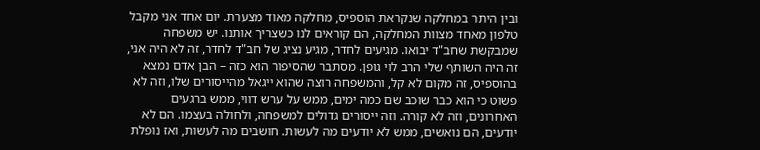ובין היתר במחלקה שנקראת הוספיס, מחלקה מאוד מצערת. יום אחד אני מקבל טלפון מאחד מצוות המחלקה, הם קוראים לנו כשצריך אותנו. יש משפחה שמבקשת שחב"ד יבואו. מגיעים לחדר, מגיע נציג של חב"ד לחדר, זה לא היה אני, זה היה השותף שלי הרב לוי גופן. מסתבר שהסיפור הוא כזה – הבן אדם נמצא בהוספיס, זה מקום לא קל, והמשפחה רוצה שהוא ייגאל מהייסורים שלו, וזה לא פשוט כי הוא כבר שוכב שם כמה ימים, ממש על ערש דווי, ממש ברגעים האחרונים, וזה לא קורה. וזה ייסורים גדולים למשפחה, ולחולה בעצמו. הם לא יודעים, הם נואשים, ממש לא יודעים מה לעשות. חושבים מה לעשות, ואז נופלת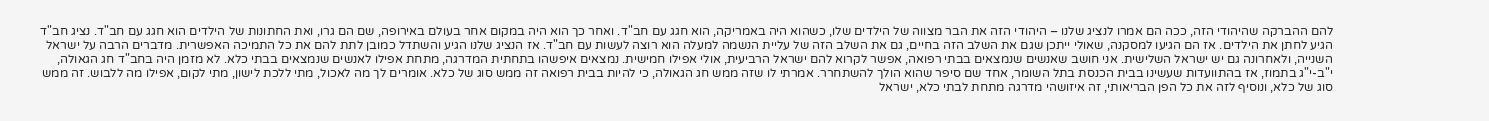להם ההברקה שהיהודי הזה, ככה הם אמרו לנציג שלנו – היהודי הזה את הבר מצווה של הילדים שלו, כשהוא היה באמריקה, הוא חגג עם חב"ד. ואחר כך הוא היה במקום אחר בעולם באירופה, שם הם גרו, ואת החתונות של הילדים הוא חגג עם חב"ד. נציג חב"ד הגיע לחתן את הילדים. אז הם הגיעו למסקנה, שאולי ייתכן שגם את השלב הזה בחיים, גם את השלב הזה של עליית הנשמה למעלה הוא רוצה לעשות עם חב"ד. אז הנציג שלנו הגיע והשתדל כמובן לתת להם את כל התמיכה האפשרית. מדברים הרבה על ישראל השנייה, ולאחרונה גם יש ישראל השלישית. אני חושב שאנשים שנמצאים בבתי רפואה, אפשר לקרוא להם ישראל הרביעית, אולי אפילו חמישית. נמצאים איפשהו בתחתית המדרגה, מתחת אפילו לאנשים שנמצאים בבתי כלא. לא מזמן היה בחב"ד חג הגאולה, י"ב-י"ג בתמוז, אז בהתוועדות שעשינו בבית הכנסת בתל השומר, אחד שם סיפר שהוא הולך להשתחרר. אמרתי לו שזה ממש חג הגאולה, כי להיות בבית רפואה זה ממש סוג של כלא. אומרים לך מה לאכול, מתי ללכת לישון, מתי לקום, אפילו מה ללבוש. זה ממש סוג של כלא, ונוסיף לזה את כל הפן הבריאותי, זה איזושהי מדרגה מתחת לבתי כלא, ישראל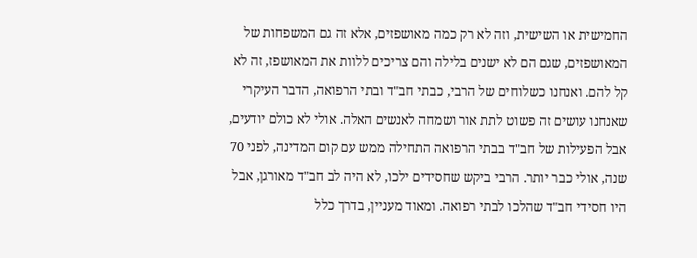החמישית או השישית, וזה לא רק כמה מאושפזים, אלא זה גם המשפחות של המאושפזים, שגם הם לא ישנים בלילה והם צריכים ללוות את המאושפז, זה לא קל להם. ואנחנו כשלוחים של הרבי, כבתי חב"ד ובתי הרפואה, הדבר העיקרי שאנחנו עושים זה פשוט לתת אור ושמחה לאנשים האלה. אולי לא כולם יודעים, אבל הפעילות של חב"ד בבתי הרפואה התחילה ממש עם קום המדינה, לפני 70 שנה, אולי כבר יותר. הרבי ביקש שחסידים ילכו, לא היה לב חב"ד מאורגן, אבל היו חסידי חב"ד שהלכו לבתי רפואה. ומאוד מעניין, בדרך כלל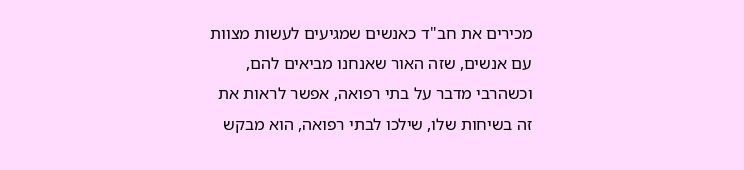מכירים את חב"ד כאנשים שמגיעים לעשות מצוות עם אנשים, שזה האור שאנחנו מביאים להם, וכשהרבי מדבר על בתי רפואה, אפשר לראות את זה בשיחות שלו, שילכו לבתי רפואה, הוא מבקש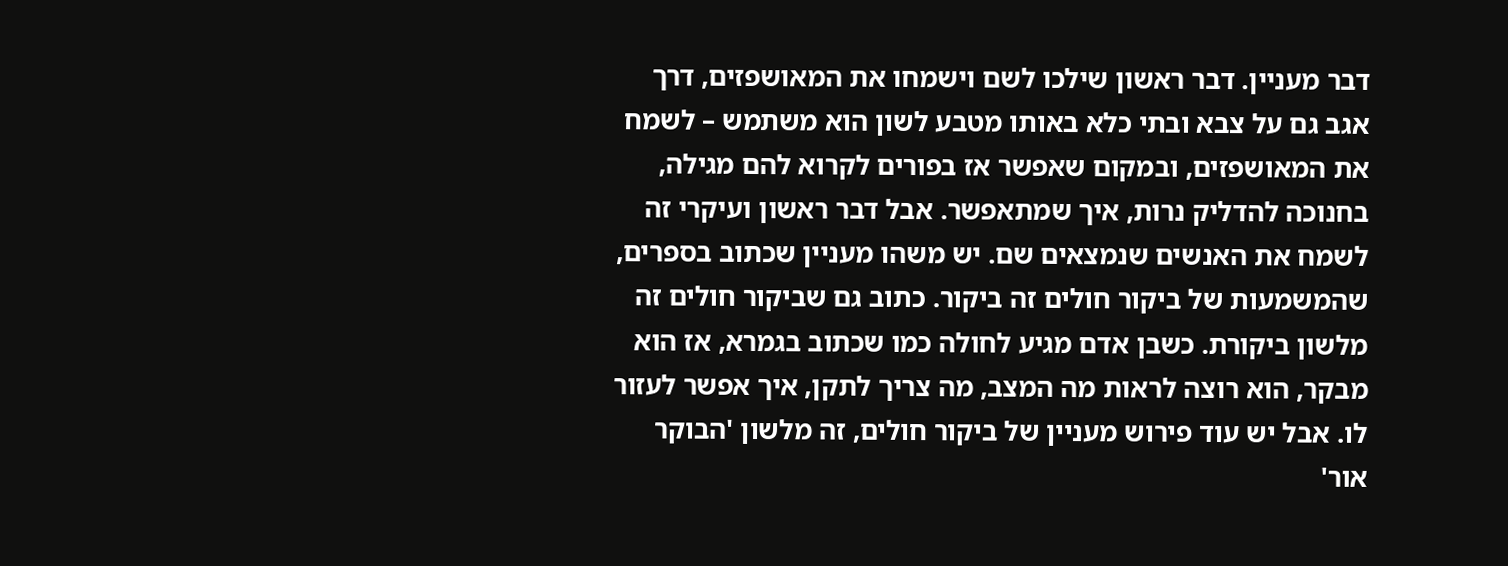דבר מעניין. דבר ראשון שילכו לשם וישמחו את המאושפזים, דרך אגב גם על צבא ובתי כלא באותו מטבע לשון הוא משתמש – לשמח את המאושפזים, ובמקום שאפשר אז בפורים לקרוא להם מגילה, בחנוכה להדליק נרות, איך שמתאפשר. אבל דבר ראשון ועיקרי זה לשמח את האנשים שנמצאים שם. יש משהו מעניין שכתוב בספרים, שהמשמעות של ביקור חולים זה ביקור. כתוב גם שביקור חולים זה מלשון ביקורת. כשבן אדם מגיע לחולה כמו שכתוב בגמרא, אז הוא מבקר, הוא רוצה לראות מה המצב, מה צריך לתקן, איך אפשר לעזור לו. אבל יש עוד פירוש מעניין של ביקור חולים, זה מלשון 'הבוקר אור'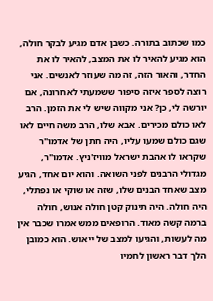כמו שכתוב בתורה. כשבן אדם מגיע לבקר חולה, הוא מגיע להאיר לו את המצב, להאיר לו את החדר, והאור הזה, זה מה שעוזר לאנשים. אני רוצה לספר איזה סיפור ששמעתי לאחרונה, אם יורשה לי, כן? אני מקווה שיש לי את הזמן. הרב לאו כולם מכירים. אבא שלו, הרב משה חיים לאו שגם כולם שמעו עליו, היה חתן של אדמו"ר שקראו לו אהבת ישראל מוויז'ניץ. אדמו"ר, מגדולי הרבנים לפני השואה. והוא יום אחד, הגיע מצב שאחד הבנים שלו, שזה או שוקי או נפתלי, היה חולה. היה תינוק קטן חולה אנוש, חולה ברמה קשה מאוד. הרופאים ממש אמרו שכבר אין מה לעשות, והגיעו למצב של ייאוש. הוא כמובן הלך דבר ראשון לחמיו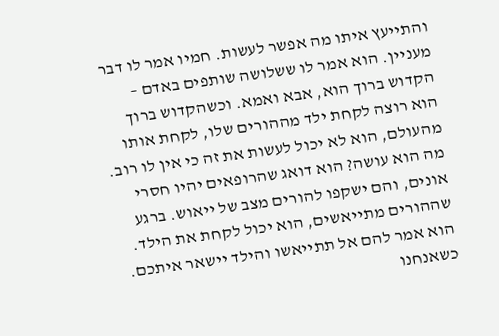והתייעץ איתו מה אפשר לעשות. חמיו אמר לו דבר מעניין. הוא אמר לו ששלושה שותפים באדם – הקדוש ברוך הוא, אבא ואמא. וכשהקדוש ברוך הוא רוצה לקחת ילד מההורים שלו, לקחת אותו מהעולם, הוא לא יכול לעשות את זה כי אין לו רוב. מה הוא עושה? הוא דואג שהרופאים יהיו חסרי אונים, והם ישקפו להורים מצב של ייאוש. ברגע שההורים מתייאשים, הוא יכול לקחת את הילד. הוא אמר להם אל תתייאשו והילד יישאר איתכם. כשאנחנו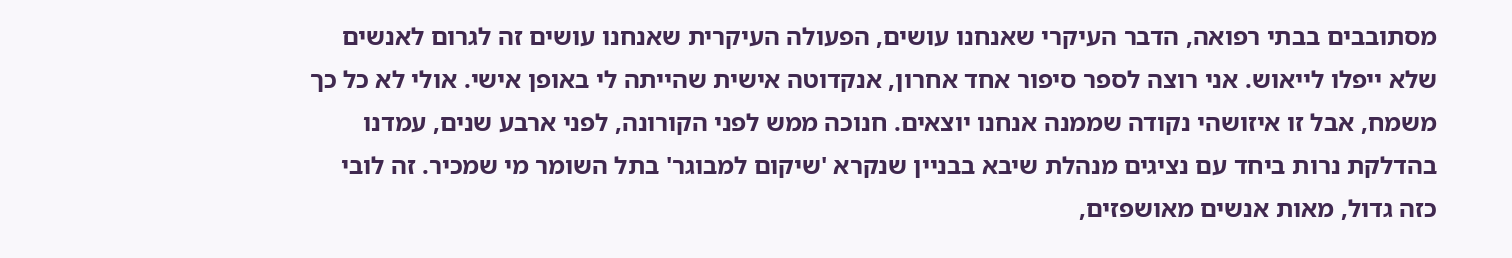מסתובבים בבתי רפואה, הדבר העיקרי שאנחנו עושים, הפעולה העיקרית שאנחנו עושים זה לגרום לאנשים שלא ייפלו לייאוש. אני רוצה לספר סיפור אחד אחרון, אנקדוטה אישית שהייתה לי באופן אישי. אולי לא כל כך משמח, אבל זו איזושהי נקודה שממנה אנחנו יוצאים. חנוכה ממש לפני הקורונה, לפני ארבע שנים, עמדנו בהדלקת נרות ביחד עם נציגים מנהלת שיבא בבניין שנקרא 'שיקום למבוגר' בתל השומר מי שמכיר. זה לובי כזה גדול, מאות אנשים מאושפזים,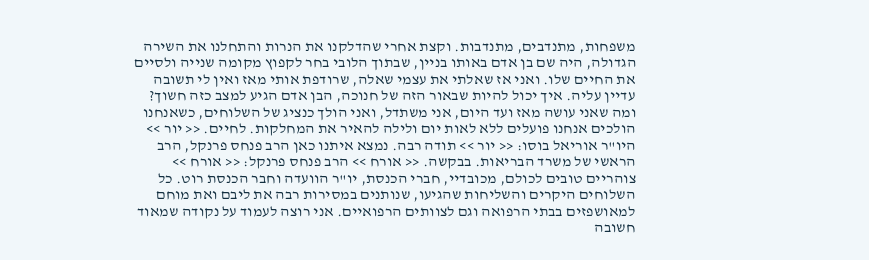משפחות, מתנדבים, מתנדבות. וקצת אחרי שהדלקנו את הנרות והתחלנו את השירה הגדולה, היה שם בן אדם באותו בניין, שבתוך הלובי בחר לקפוץ מקומה שנייה ולסיים את החיים שלו. ואני אז שאלתי את עצמי שאלה, שרודפת אותי מאז ואין לי תשובה עדיין עליה. איך יכול להיות שבאור הזה של חנוכה, הבן אדם הגיע למצב כזה חשוך? ומה שאני עושה מאז ועד היום, אני משתדל, ואני הולך כנציג של השלוחים, כשאנחנו הולכים אנחנו פועלים ללא לאות יום ולילה להאיר את המחלקות. לחיים. << יור >> היו"ר אוריאל בוסו: << יור >> תודה רבה. נמצא איתנו כאן הרב פנחס פרנקל, הרב הראשי של משרד הבריאות. בבקשה. << אורח >> הרב פנחס פרנקל: << אורח >> צוהריים טובים לכולם, מכובדיי, חברי הכנסת, יו"ר הוועדה וחבר הכנסת רוט. כל השלוחים היקרים והשליחות שהגיעו, שנותנים במסירות רבה את ליבם ואת מוחם למאושפזים בבתי הרפואה וגם לצוותים הרפואיים. אני רוצה לעמוד על נקודה שמאוד חשובה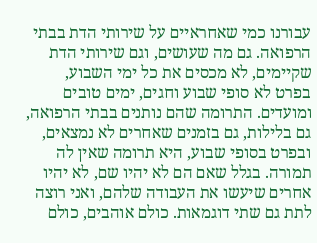עבורנו כמי שאחראיים על שירותי הדת בבתי הרפואה. גם מה שעושים, וגם שירותי הדת שקיימים, לא מכסים את כל ימי השבוע, בפרט לא סופי שבוע וחגים, ימים טובים ומועדים. התרומה שהם נותנים בבתי הרפואה, גם בלילות, גם בזמנים שאחרים לא נמצאים, ובפרט בסופי שבוע, היא תרומה שאין לה תמורה. בגלל שאם הם לא יהיו שם, לא יהיו אחרים שיעשו את העבודה שלהם, ואני רוצה לתת גם שתי דוגמאות. כולם אוהבים, כולם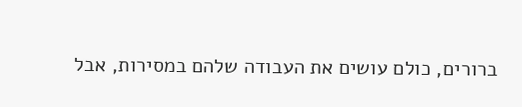ברורים, כולם עושים את העבודה שלהם במסירות, אבל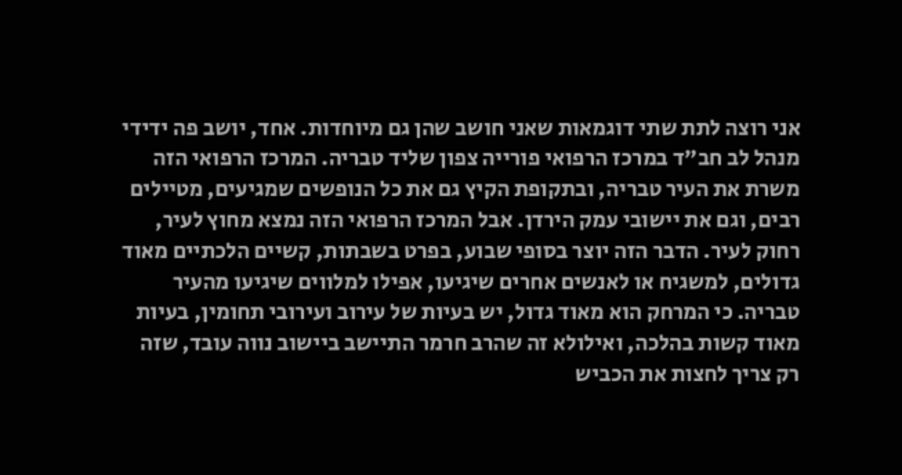אני רוצה לתת שתי דוגמאות שאני חושב שהן גם מיוחדות. אחד, יושב פה ידידי מנהל לב חב"ד במרכז הרפואי פורייה צפון שליד טבריה. המרכז הרפואי הזה משרת את העיר טבריה, ובתקופת הקיץ גם את כל הנופשים שמגיעים, מטיילים רבים, וגם את יישובי עמק הירדן. אבל המרכז הרפואי הזה נמצא מחוץ לעיר, רחוק לעיר. הדבר הזה יוצר בסופי שבוע, בפרט בשבתות, קשיים הלכתיים מאוד גדולים, למשגיח או לאנשים אחרים שיגיעו, אפילו למלווים שיגיעו מהעיר טבריה. כי המרחק הוא מאוד גדול, יש בעיות של עירוב ועירובי תחומין, בעיות מאוד קשות בהלכה, ואילולא זה שהרב חרמר התיישב ביישוב נווה עובד, שזה רק צריך לחצות את הכביש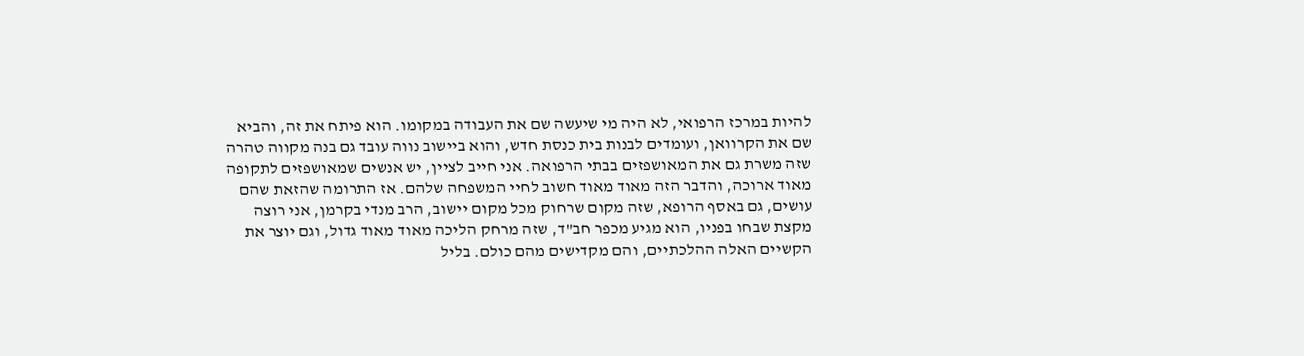להיות במרכז הרפואי, לא היה מי שיעשה שם את העבודה במקומו. הוא פיתח את זה, והביא שם את הקרוואן, ועומדים לבנות בית כנסת חדש, והוא ביישוב נווה עובד גם בנה מקווה טהרה שזה משרת גם את המאושפזים בבתי הרפואה. אני חייב לציין, יש אנשים שמאושפזים לתקופה מאוד ארוכה, והדבר הזה מאוד מאוד חשוב לחיי המשפחה שלהם. אז התרומה שהזאת שהם עושים, גם באסף הרופא, שזה מקום שרחוק מכל מקום יישוב, הרב מנדי בקרמן, אני רוצה מקצת שבחו בפניו, הוא מגיע מכפר חב"ד, שזה מרחק הליכה מאוד מאוד גדול, וגם יוצר את הקשיים האלה ההלכתיים, והם מקדישים מהם כולם. בליל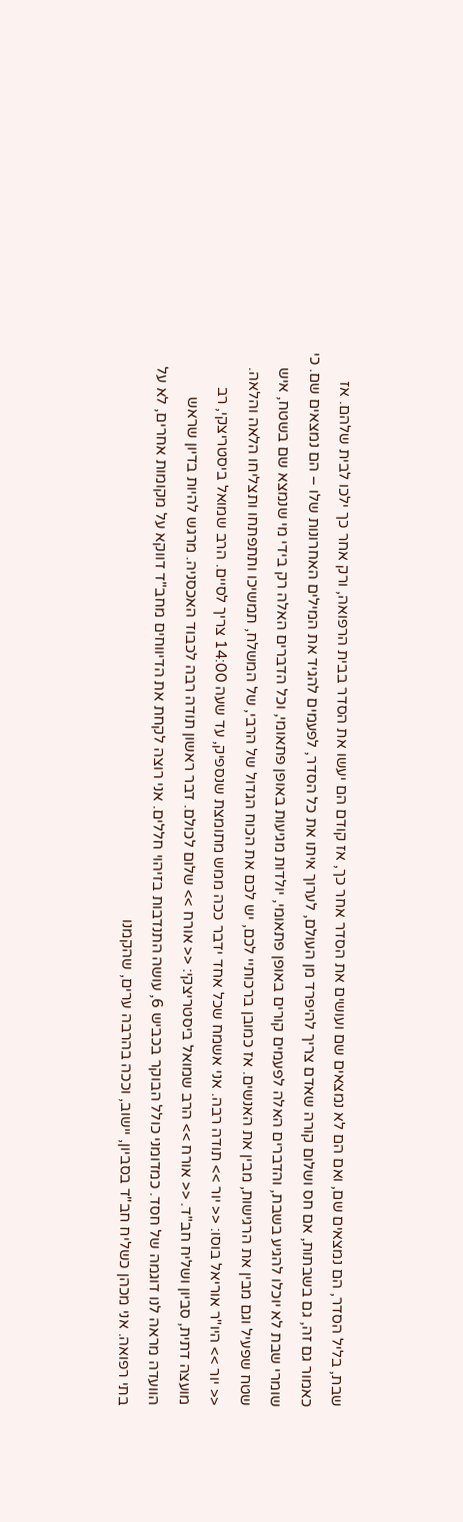שבת, בליל הסדר, הם נמצאים שם, ואם הם לא נמצאים שם ועושים את הסדר אחר כך, אז קודם הם יעשו את הסדר בבית הרפואה, ורק אחר כך ילכו לבית שלהם. אז כאמור גם זה, גם בשבתות, אם חס ושלום קורה שאדם צריך להיפרד מן העולם, לערוך איתו את כל הסדר, לפעמים להגיד את המילים האחרונות שלו – הם נמצאים שם. כי שומרי שבת לא יוכלו להגיע בשבת, והדברים האלה לפעמים קורים באופן פתאומי, יולדות מגיעות באופן פתאומי, וכל הדברים האלה רק בידי מי שנמצא שם בשטח, איש שטח שפעיל וגם מבין את הרגישות, מבין את האנשים. אז כמובן ברכותיי לכם, יש לכם את הכוח הגדול של הרבי, של המשלח, תמשיכו ותתפתחו ותצליחו הלאה והלאה. << יור >> היו"ר אוריאל בוסו: << יור >> תודה רבה. אני אשמח שכל אחד ידבר ככה ממש מתומצת שנספיק, עד שעה 14:00 צריך לסיים. הרב שמואל ביסטריצקי, רב מועצה דתית, סביון ושליח חב"ד. << אורח >> הרב שמואל ביסטריצקי: << אורח >> שלום לכולם. דבר ראשון תודה רבה לכבוד האכסניה. מרגש להיות בדיון שראש הוועדה מראה לנו דוגמה של חסד. כמדומני כולל הבוקר בכביש 6, עושה התנדבות בזיהוי חללים. אני רוצה לקחת את הדיווחים מחב"ד דווקא על מקומות אחרים, לא על בתי רפואה. אני מכהן כשליח חב"ד בסביון, יישוב, וככה בהרבה ערים, שהקמנו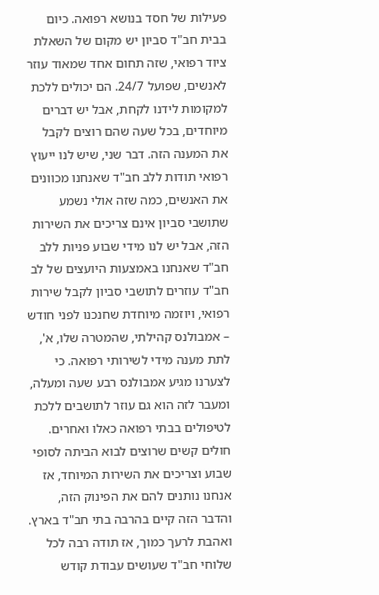פעילות של חסד בנושא רפואה. כיום בבית חב"ד סביון יש מקום של השאלת ציוד רפואי, שזה תחום אחד שמאוד עוזר לאנשים, שפועל 24/7. הם יכולים ללכת למקומות לידנו לקחת, אבל יש דברים מיוחדים, בכל שעה שהם רוצים לקבל את המענה הזה. דבר שני, שיש לנו ייעוץ רפואי תודות ללב חב"ד שאנחנו מכוונים את האנשים, כמה שזה אולי נשמע שתושבי סביון אינם צריכים את השירות הזה, אבל יש לנו מידי שבוע פניות ללב חב"ד שאנחנו באמצעות היועצים של לב חב"ד עוזרים לתושבי סביון לקבל שירות רפואי, ויוזמה מיוחדת שחנכנו לפני חודש – אמבולנס קהילתי, שהמטרה שלו, א', לתת מענה מידי לשירותי רפואה. כי לצערנו מגיע אמבולנס רבע שעה ומעלה, ומעבר לזה הוא גם עוזר לתושבים ללכת לטיפולים בבתי רפואה כאלו ואחרים. חולים קשים שרוצים לבוא הביתה לסופי שבוע וצריכים את השירות המיוחד, אז אנחנו נותנים להם את הפינוק הזה, והדבר הזה קיים בהרבה בתי חב"ד בארץ. ואהבת לרעך כמוך, אז תודה רבה לכל שלוחי חב"ד שעושים עבודת קודש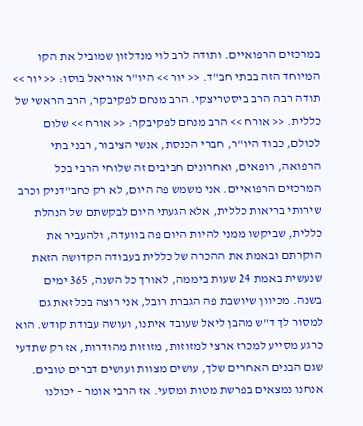במרכזים הרפואיים. ותודה לרב לוי מנדלזון שמוביל את הקו המיוחד הזה בבתי חב"ד. << יור >> היו"ר אוריאל בוסו: << יור >> תודה רבה הרב ביסטריצקי. הרב מנחם לפקיבקר, הרב הראשי של כללית. << אורח >> הרב מנחם לפקיבקר: << אורח >> שלום לכולם, כבוד היו"ר, חברי הכנסת, אנשי הציבור, רבני בתי הרפואה, רופאים, ואחרונים חביבים זה שלוחי הרבי בכל המרכזים הרפואיים. אני משמש פה היום, לא רק כחב"דניק וכרב שירותי בריאות כללית, אלא הגעתי היום לבקשתם של הנהלת כללית, שביקשו ממני להיות היום פה בוועדה, ולהעביר את הוקרתם ובאמת את ההכרה של כללית בעבודה הקדושה הזאת שנעשית באמת 24 שעות ביממה, לאורך כל השנה, 365 ימים בשנה. מכיוון שיושבת פה הגברת רובל, אני רוצה בכל זאת גם למסור לך ד"ש מהבן ליאל שעובד איתנו, ועושה עבודת קודש. הוא כרגע מסייע למכרז ארצי למזוזות, מזוזות מהודרות, אז רק שתדעי שגם הבנים האחרים שלך, עושים מצוות ועושים דברים טובים. אנחנו נמצאים בפרשת מטות ומסעי. אז הרבי אומר – יכולנו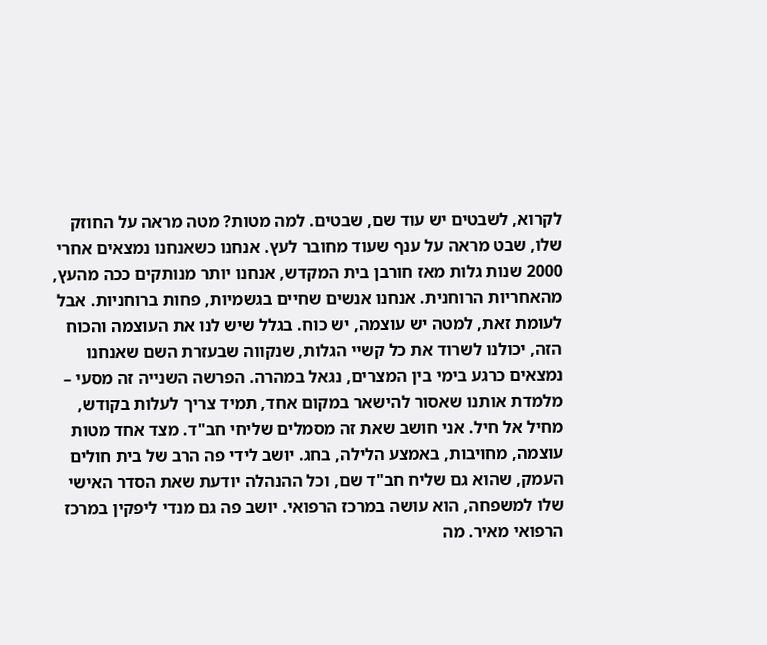לקרוא, לשבטים יש עוד שם, שבטים. למה מטות? מטה מראה על החוזק שלו, שבט מראה על ענף שעוד מחובר לעץ. אנחנו כשאנחנו נמצאים אחרי 2000 שנות גלות מאז חורבן בית המקדש, אנחנו יותר מנותקים ככה מהעץ, מהאחריות הרוחנית. אנחנו אנשים שחיים בגשמיות, פחות ברוחניות. אבל לעומת זאת, למטה יש עוצמה, יש כוח. בגלל שיש לנו את העוצמה והכוח הזה, יכולנו לשרוד את כל קשיי הגלות, שנקווה שבעזרת השם שאנחנו נמצאים כרגע בימי בין המצרים, נגאל במהרה. הפרשה השנייה זה מסעי – מלמדת אותנו שאסור להישאר במקום אחד, תמיד צריך לעלות בקודש, מחיל אל חיל. אני חושב שאת זה מסמלים שליחי חב"ד. מצד אחד מטות עוצמה, מחויבות, באמצע הלילה, בחג. יושב לידי פה הרב של בית חולים העמק, שהוא גם שליח חב"ד שם, וכל ההנהלה יודעת שאת הסדר האישי שלו למשפחה, הוא עושה במרכז הרפואי. יושב פה גם מנדי ליפקין במרכז הרפואי מאיר. מה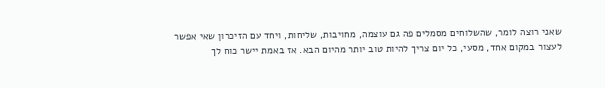שאני רוצה לומר, שהשלוחים מסמלים פה גם עוצמה, מחויבות, שליחות, ויחד עם הזיכרון שאי אפשר לעצור במקום אחד, מסעי, כל יום צריך להיות טוב יותר מהיום הבא. אז באמת יישר כוח לך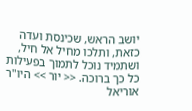יושב הראש, שכינסת ועדה כזאת, ותלכו מחיל אל חיל, ושתמיד נוכל לתמוך בפעילות כל כך ברוכה. << יור >> היו"ר אוריאל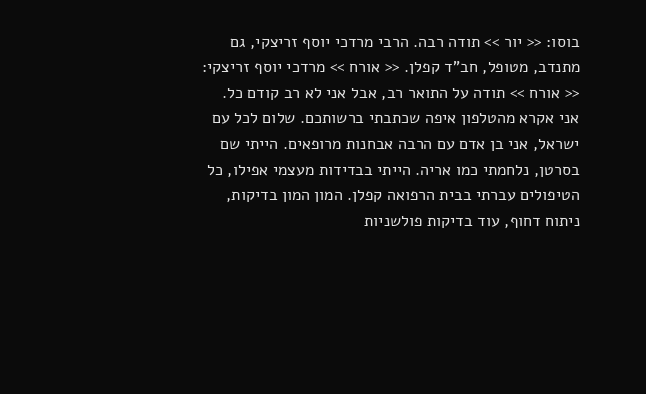בוסו: << יור >> תודה רבה. הרבי מרדכי יוסף זריצקי, גם מתנדב, מטופל, חב"ד קפלן. << אורח >> מרדכי יוסף זריצקי: << אורח >> תודה על התואר רב, אבל אני לא רב קודם כל. אני אקרא מהטלפון איפה שכתבתי ברשותכם. שלום לכל עם ישראל, אני בן אדם עם הרבה אבחנות מרופאים. הייתי שם בסרטן, נלחמתי כמו אריה. הייתי בבדידות מעצמי אפילו, כל הטיפולים עברתי בבית הרפואה קפלן. המון המון בדיקות, ניתוח דחוף, עוד בדיקות פולשניות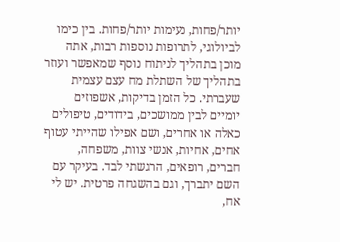יותר/פחות, נעימות יותר/פחות. בין כימו לביולוגי, לתרופות נוספות רבות, אתה מוכן בתהליך לניתוח נוסף שמאפשר ועוזר בתהליך של השתלת מח עצם עצמית שעברתי. כל הזמן בדיקות, אשפוזים יומיים לבין ממושכים, בידודים, טיפולים כאלה או אחרים, ושם אפילו שהייתי עטוף אחים, אחיות, אנשי צוות, משפחה, חברים, רופאים, הרגשתי לבד. בעיקר עם השם יתברך, וגם בהשגחה פרטית. יש לי אח,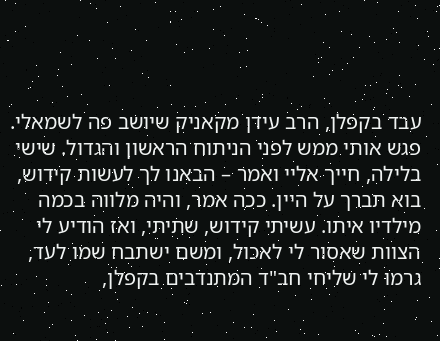עבד בקפלן, הרב עידן מקאניק שיושב פה לשמאלי. פגש אותי ממש לפני הניתוח הראשון והגדול. שישי בלילה, חייך אליי ואמר – הבאנו לך לעשות קידוש, בוא תברך על היין. ככה אמר, והיה מלווה בכמה מילדיו איתו. עשיתי קידוש, שתיתי, ואז הודיע לי הצוות שאסור לי לאכול, ומשם ישתבח שמו לעד, גרמו לי שליחי חב"ד המתנדבים בקפלן,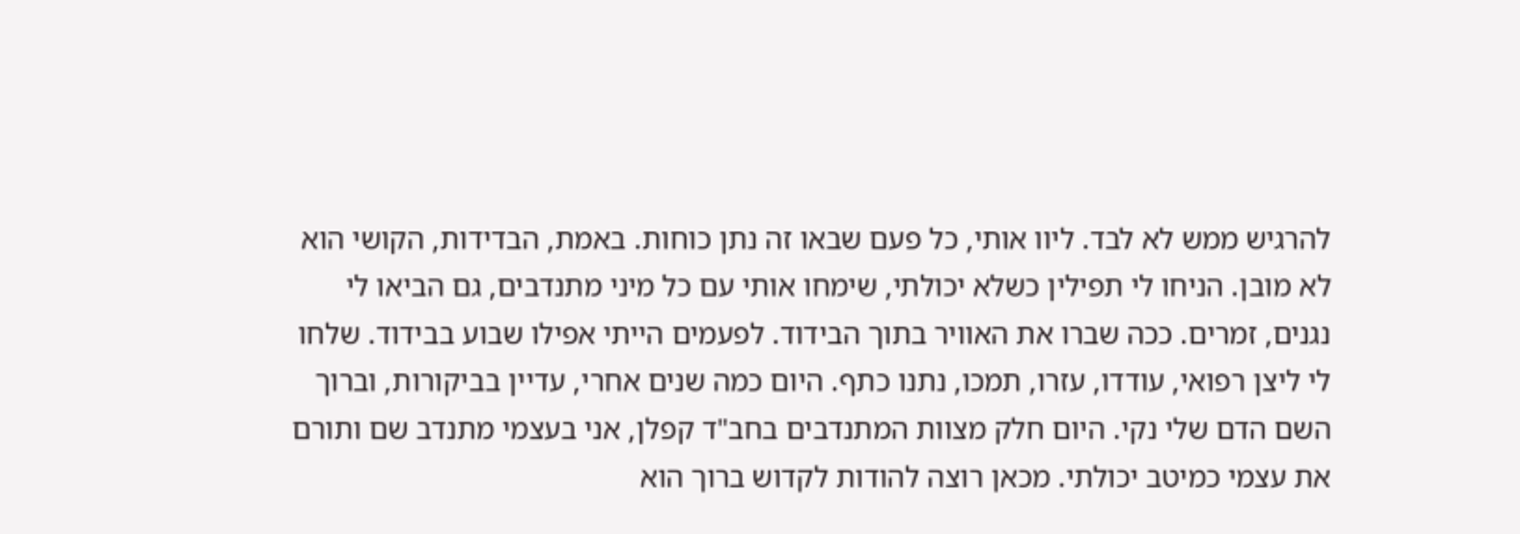להרגיש ממש לא לבד. ליוו אותי, כל פעם שבאו זה נתן כוחות. באמת, הבדידות, הקושי הוא לא מובן. הניחו לי תפילין כשלא יכולתי, שימחו אותי עם כל מיני מתנדבים, גם הביאו לי נגנים, זמרים. ככה שברו את האוויר בתוך הבידוד. לפעמים הייתי אפילו שבוע בבידוד. שלחו לי ליצן רפואי, עודדו, עזרו, תמכו, נתנו כתף. היום כמה שנים אחרי, עדיין בביקורות, וברוך השם הדם שלי נקי. היום חלק מצוות המתנדבים בחב"ד קפלן, אני בעצמי מתנדב שם ותורם את עצמי כמיטב יכולתי. מכאן רוצה להודות לקדוש ברוך הוא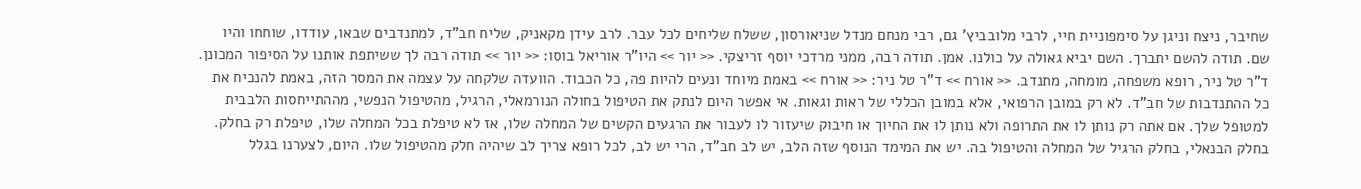שחיבר, ניצח וניגן על סימפוניית חיי, לרבי מלובביץ' גם, רבי מנחם מנדל שניאורסון, ששלח שליחים לכל עבר. לרב עידן מקאניק, שליח חב"ד, למתנדבים שבאו, עודדו, שוחחו והיו שם. תודה להשם יתברך. השם יביא גאולה על כולנו. אמן. תודה רבה, ממני מרדכי יוסף זריצקי. << יור >> היו"ר אוריאל בוסו: << יור >> תודה רבה לך ששיתפת אותנו על הסיפור המכונן. ד"ר טל ניר, רופא משפחה, מומחה, מתנדב. << אורח >> ד"ר טל ניר: << אורח >> באמת מיוחד ונעים להיות פה, כל הכבוד. הוועדה שלקחה על עצמה את המסר הזה, באמת להנכיח את כל ההתנדבות של חב"ד. לא רק במובן הרפואי, אלא במובן הכללי של ראות וגאות. אי אפשר היום לנתק את הטיפול בחולה הנורמאלי, הרגיל, מהטיפול הנפשי, מההתייחסות הלבבית למטופל שלך. אם אתה רק נותן לו את התרופה ולא נותן לו את החיוך או חיבוק שיעזור לו לעבור את הרגעים הקשים של המחלה שלו, אז לא טיפלת בכל המחלה שלו, טיפלת רק בחלק. בחלק הבנאלי, בחלק הרגיל של המחלה והטיפול בה. יש את המימד הנוסף שזה הלב, יש לב חב"ד, הרי יש לב, לכל רופא צריך לב שיהיה חלק מהטיפול שלו. היום, לצערנו בגלל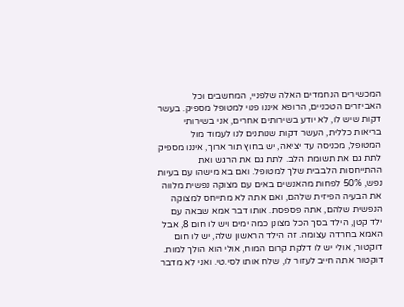המכשירים הנחמדים האלה שלפניי, המחשבים וכל האביזרים הטכניים, הרופא איננו פנוי למטופל מספיק. בעשר דקות שיש לו, לא יודע בשירותים אחרים, אני בשירותי בריאות כללית, העשר דקות שנותנים לנו לעמוד מול המטופל, מכניסה עד יציאה, יש בחוץ תור ארוך, איננו מספיק לתת גם את תשומת הלב. לתת גם את הרגש ואת ההתייחסות הלבבית שלך למטופל. ואם בא מישהו עם בעיות נפש, 50% לפחות מהאנשים באים עם מצוקה נפשית מלווה את הבעיה הפיזית שלהם, ואם אתה לא מתייחס למצוקה הנפשית שלהם, אתה פספסת. אותו דבר אמא שבאה עם ילד קטן, הילד בסך הכל מצונן כמה ימים ויש לו חום 8, אבל האמא בחרדה עצומה. זה הילד הראשון שלה, יש לו חום דוקטור, אולי יש לו דלקת קרום המוח, אולי הוא הולך למות. דוקטור אתה חייב לעזור לו, שלח אותו לסי.טי. ואני לא מדבר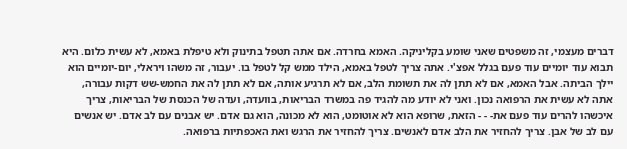דברים מעצמי, זה משפטים שאני שומע בקליניקה. האמא בחרדה. אם אתה תטפל בתינוק ולא טיפלת באמא, לא עשית כלום. היא תבוא עוד יומיים עוד פעם בגלל אפצ'י. אתה צריך לטפל באמא, הילד ממש קל לטפל בו. יעבור, זה משהו ויראלי, יום-יומיים הוא יילך הביתה. אבל האמא, אם לא תתן לה את תשומת הלב, אם לא תרגיע אותה, אם לא תתן לה את החמש-שש דקות עבורה, אתה לא עשית את הרפואה נכון. ואני לא יודע מה להגיד פה במשרד הבריאות, בוועדה, ועדה של הכנסת של הבריאות, צריך איכשהו להרים עוד פעם את- - - הזאת, שרופא הוא לא אוטומט, הוא לא מכונה, הוא גם אדם. יש אבנים עם לב אדם. יש אנשים עם לב של אבן. צריך להחזיר את הלב אדם לאנשים. צריך להחזיר את הרגש ואת האכפתיות ברפואה.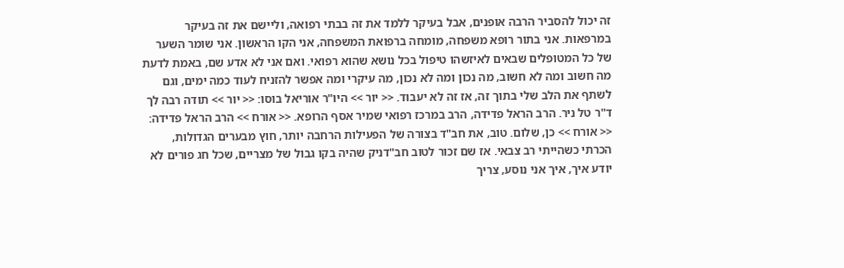זה יכול להסביר הרבה אופנים, אבל בעיקר ללמד את זה בבתי רפואה, וליישם את זה בעיקר במרפאות. אני בתור רופא משפחה, מומחה ברפואת המשפחה, אני הקו הראשון. אני שומר השער של כל המטופלים שבאים לאיזשהו טיפול בכל נושא שהוא רפואי. ואם אני לא אדע שם, באמת לדעת מה חשוב ומה לא חשוב, מה נכון ומה לא נכון, מה עיקרי ומה אפשר להזניח לעוד כמה ימים, וגם לשתף את הלב שלי בתוך זה, אז זה לא יעבוד. << יור >> היו"ר אוריאל בוסו: << יור >> תודה רבה לך ד"ר טל ניר. הרב הראל פדידה, הרב במרכז רפואי שמיר אסף הרופא. << אורח >> הרב הראל פדידה: << אורח >> כן, שלום. טוב, את חב"ד בצורה של הפעילות הרחבה יותר, חוץ מבערים הגדולות, הכרתי כשהייתי רב צבאי. אז שם זכור לטוב חב"דניק שהיה בקו גבול של מצריים, שכל חג פורים לא יודע איך, איך אני נוסע, צריך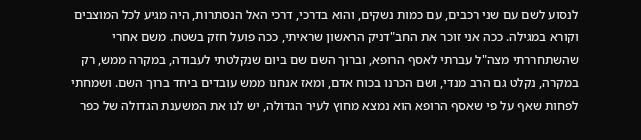לנסוע לשם עם שני רכבים, עם כמות נשקים, והוא בדרכי, דרכי האל הנסתרות, היה מגיע לכל המוצבים וקורא במגילה. ככה אני זוכר את החב"דניק הראשון שראיתי, ככה פועל חזק בשטח. משם אחרי שהשתחררתי מצה"ל עברתי לאסף הרופא, וברוך השם שם ביום שנקלטתי לעבודה, במקרה ממש, רק במקרה, נקלט גם הרב מנדי, ושם הכרנו בכוח אדם, ומאז אנחנו ממש עובדים ביחד ברוך השם. ושמחתי לפחות שאף על פי שאסף הרופא הוא נמצא מחוץ לעיר הגדולה, יש לנו את המשענת הגדולה של כפר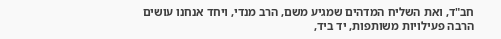חב"ד, ואת השליח המדהים שמגיע משם, הרב מנדי, ויחד אנחנו עושים הרבה פעילויות משותפות, יד ביד,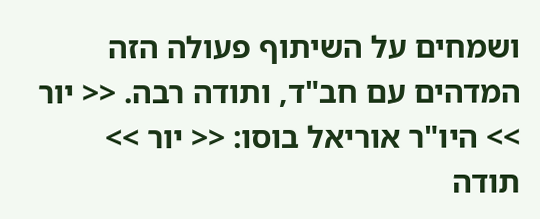ושמחים על השיתוף פעולה הזה המדהים עם חב"ד, ותודה רבה. << יור >> היו"ר אוריאל בוסו: << יור >> תודה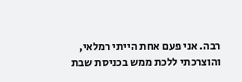רבה. אני פעם אחת הייתי רמלאי, והוצרכתי ללכת ממש בכניסת שבת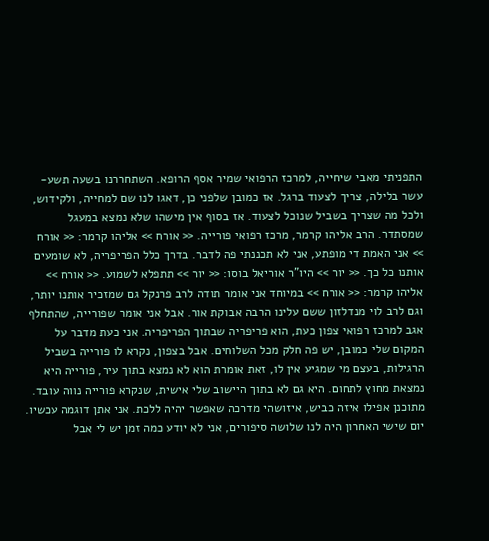התפניתי מאבי שיחייה, למרכז הרפואי שמיר אסף הרופא. השתחררנו בשעה תשע-עשר בלילה, צריך לצעוד ברגל. אז כמובן שלפני כן, דאגו לנו שם למחייה, ולקידוש, ולכל מה שצריך בשביל שנוכל לצעוד. אז בסוף אין מישהו שלא נמצא במעגל שמסתדר. הרב אליהו קרמר, מרכז רפואי פורייה. << אורח >> אליהו קרמר: << אורח >> אני האמת די מופתע, אני לא תכננתי פה לדבר. בדרך כלל הפריפריה, לא שומעים אותנו כל כך. << יור >> היו"ר אוריאל בוסו: << יור >> תתפלא לשמוע. << אורח >> אליהו קרמר: << אורח >> במיוחד אני אומר תודה לרב פרנקל גם שמזכיר אותנו יותר, וגם לרב לוי מנדלזון ששם עלינו הרבה אבוקת אור. אבל אני אומר שפורייה, שהתחלף אגב למרכז רפואי צפון כעת, הוא פריפריה שבתוך הפריפריה. אני כעת מדבר על המקום שלי כמובן, יש פה חלק מכל השלוחים. אבל בצפון, נקרא לו פורייה בשביל הרגילות, בעצם מי שמגיע אין לו, זאת אומרת הוא לא נמצא בתוך עיר, פורייה היא נמצאת מחוץ לתחום. היא גם לא בתוך היישוב שלי אישית, שנקרא פורייה נווה עובד. מתוכנן אפילו איזה כביש, איזושהי מדרכה שאפשר יהיה ללכת. אני אתן דוגמה עכשיו. יום שישי האחרון היה לנו שלושה סיפורים, אני לא יודע כמה זמן יש לי אבל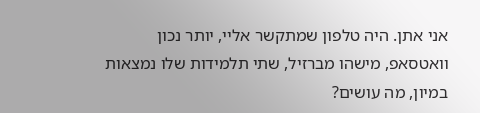אני אתן. היה טלפון שמתקשר אליי, יותר נכון וואטסאפ, מישהו מברזיל, שתי תלמידות שלו נמצאות במיון, מה עושים?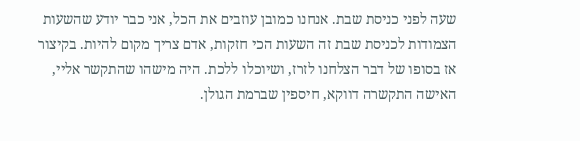שעה לפני כניסת שבת. אנחנו כמובן עוזבים את הכל, אני כבר יודע שהשעות הצמודות לכניסת שבת זה השעות הכי חזקות, אדם צריך מקום להיות. בקיצור אז בסופו של דבר הצלחנו לזרז, ושיוכלו ללכת. היה מישהו שהתקשר אליי, האישה התקשרה דווקא, חיספין שברמת הגולן.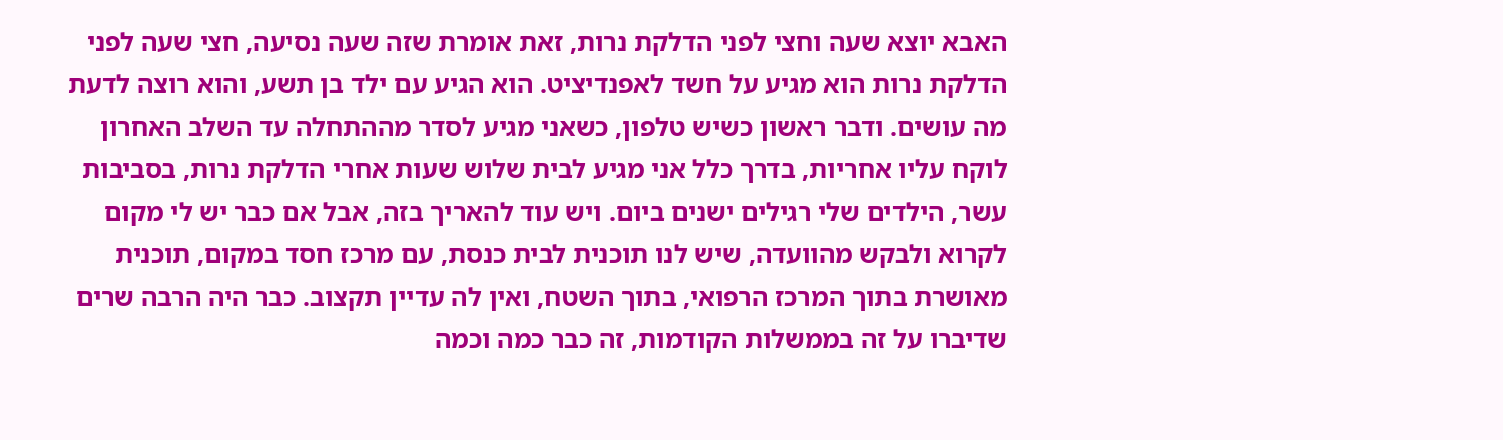האבא יוצא שעה וחצי לפני הדלקת נרות, זאת אומרת שזה שעה נסיעה, חצי שעה לפני הדלקת נרות הוא מגיע על חשד לאפנדיציט. הוא הגיע עם ילד בן תשע, והוא רוצה לדעת מה עושים. ודבר ראשון כשיש טלפון, כשאני מגיע לסדר מההתחלה עד השלב האחרון לוקח עליו אחריות, בדרך כלל אני מגיע לבית שלוש שעות אחרי הדלקת נרות, בסביבות עשר, הילדים שלי רגילים ישנים ביום. ויש עוד להאריך בזה, אבל אם כבר יש לי מקום לקרוא ולבקש מהוועדה, שיש לנו תוכנית לבית כנסת, עם מרכז חסד במקום, תוכנית מאושרת בתוך המרכז הרפואי, בתוך השטח, ואין לה עדיין תקצוב. כבר היה הרבה שרים שדיברו על זה בממשלות הקודמות, זה כבר כמה וכמה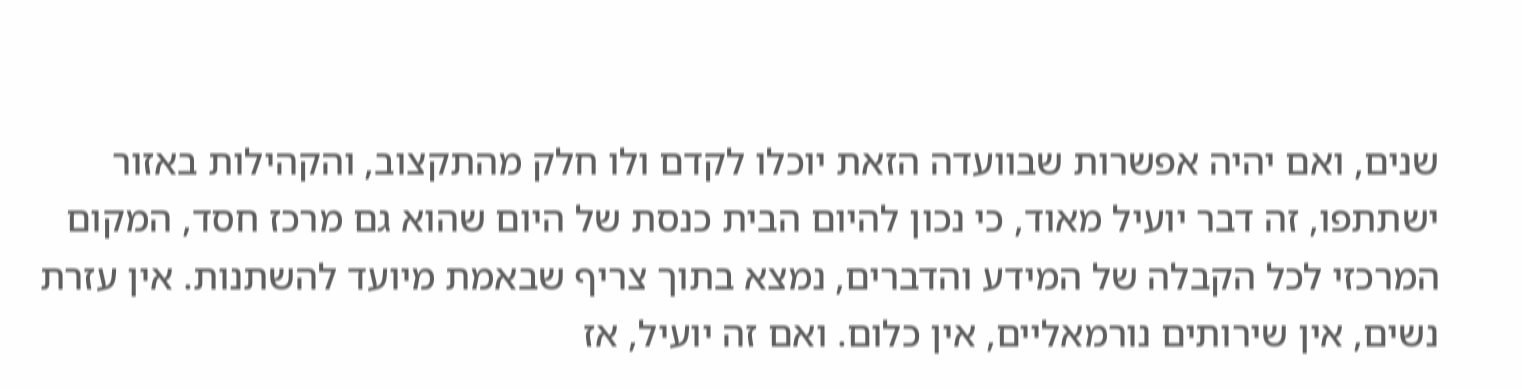שנים, ואם יהיה אפשרות שבוועדה הזאת יוכלו לקדם ולו חלק מהתקצוב, והקהילות באזור ישתתפו, זה דבר יועיל מאוד, כי נכון להיום הבית כנסת של היום שהוא גם מרכז חסד, המקום המרכזי לכל הקבלה של המידע והדברים, נמצא בתוך צריף שבאמת מיועד להשתנות. אין עזרת נשים, אין שירותים נורמאליים, אין כלום. ואם זה יועיל, אז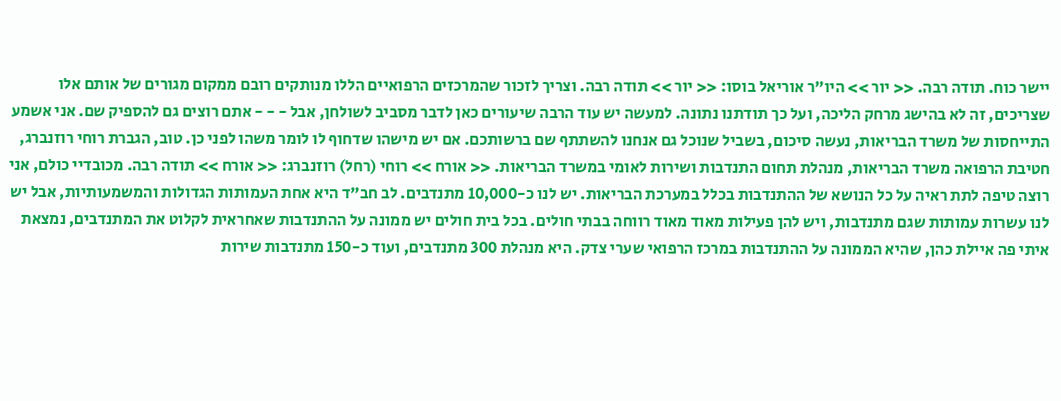יישר כוח. תודה רבה. << יור >> היו"ר אוריאל בוסו: << יור >> תודה רבה. וצריך לזכור שהמרכזים הרפואיים הללו מנותקים רובם ממקום מגורים של אותם אלו שצריכים, זה לא בהישג מרחק הליכה, ועל כך תודתנו נתונה. למעשה יש עוד הרבה שיעורים כאן לדבר מסביב לשולחן, אבל - - - אתם רוצים גם להספיק שם. אני אשמע התייחסות של משרד הבריאות, נעשה סיכום, בשביל שנוכל גם אנחנו להשתתף שם ברשותכם. אם יש מישהו שדחוף לו לומר משהו לפני כן. טוב, הגברת רוחי רוזנברג, חטיבת הרפואה משרד הבריאות, מנהלת תחום התנדבות ושירות לאומי במשרד הבריאות. << אורח >> רוחי (רחל) רוזנברג: << אורח >> תודה רבה. מכובדיי כולם, אני רוצה טיפה לתת ראיה על כל הנושא של ההתנדבות בכלל במערכת הבריאות. יש לנו כ-10,000 מתנדבים. לב חב"ד היא אחת העמותות הגדולות והמשמעותיות, אבל יש לנו עשרות עמותות שגם מתנדבות, ויש להן פעילות מאוד מאוד רווחה בבתי חולים. בכל בית חולים יש ממונה על ההתנדבות שאחראית לקלוט את המתנדבים, נמצאת איתי פה איילת כהן, שהיא הממונה על ההתנדבות במרכז הרפואי שערי צדק. היא מנהלת 300 מתנדבים, ועוד כ-150 מתנדבות שירות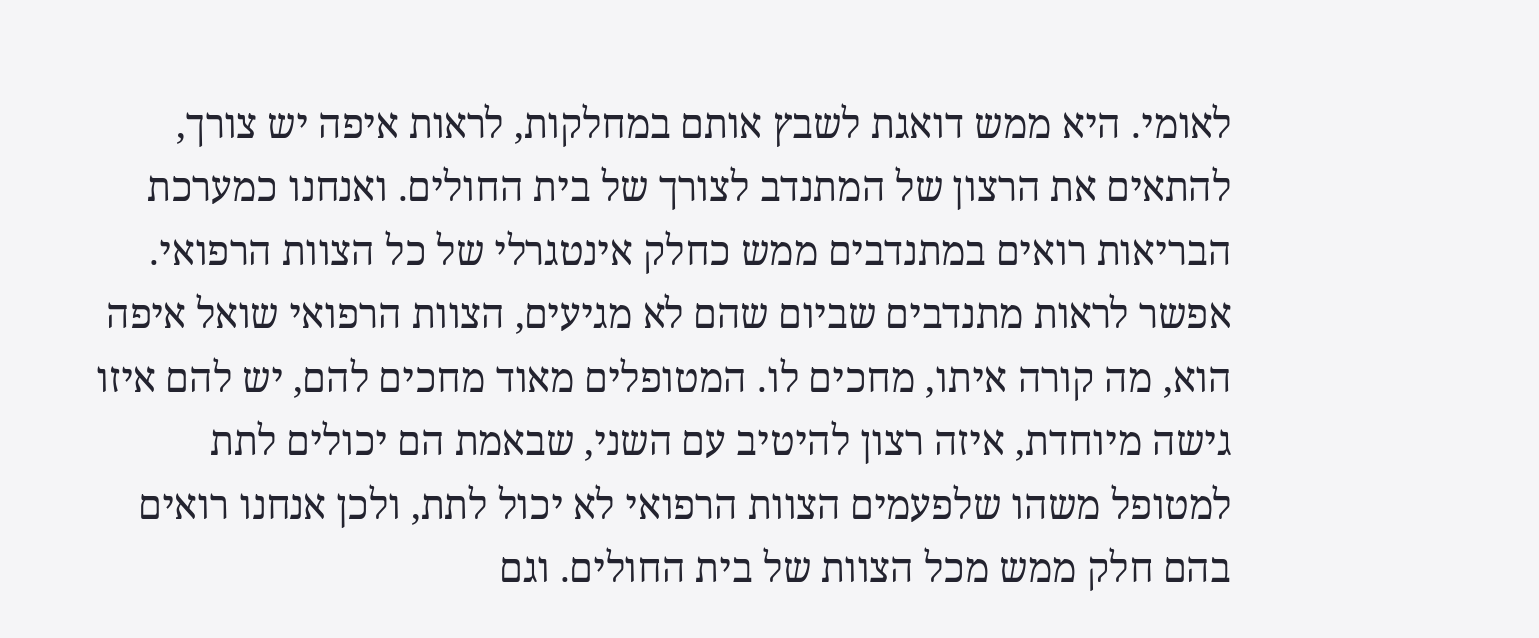לאומי. היא ממש דואגת לשבץ אותם במחלקות, לראות איפה יש צורך, להתאים את הרצון של המתנדב לצורך של בית החולים. ואנחנו כמערכת הבריאות רואים במתנדבים ממש כחלק אינטגרלי של כל הצוות הרפואי. אפשר לראות מתנדבים שביום שהם לא מגיעים, הצוות הרפואי שואל איפה הוא, מה קורה איתו, מחכים לו. המטופלים מאוד מחכים להם, יש להם איזו גישה מיוחדת, איזה רצון להיטיב עם השני, שבאמת הם יכולים לתת למטופל משהו שלפעמים הצוות הרפואי לא יכול לתת, ולכן אנחנו רואים בהם חלק ממש מכל הצוות של בית החולים. וגם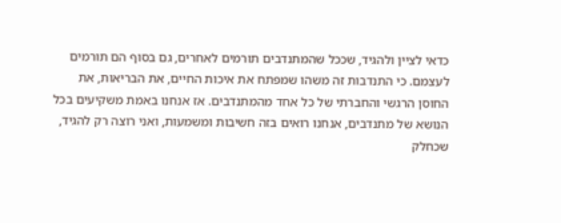כדאי לציין ולהגיד, שככל שהמתנדבים תורמים לאחרים, גם בסוף הם תורמים לעצמם. כי התנדבות זה משהו שמפתח את איכות החיים, את הבריאות, את החוסן הרגשי והחברתי של כל אחד מהמתנדבים. אז אנחנו באמת משקיעים בכל הנושא של מתנדבים, אנחנו רואים בזה חשיבות ומשמעות, ואני רוצה רק להגיד, שכחלק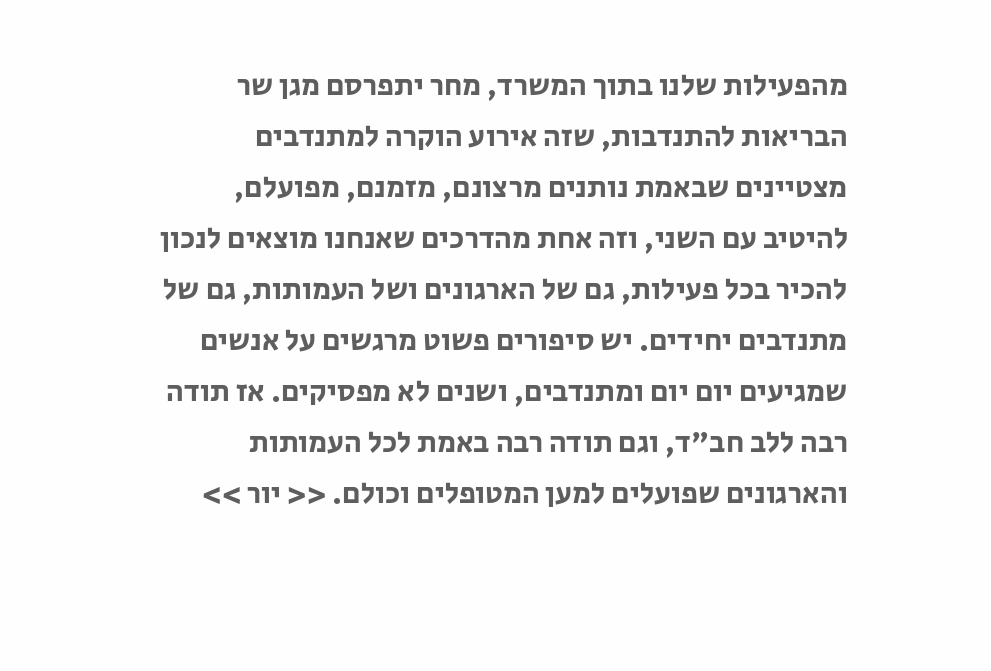מהפעילות שלנו בתוך המשרד, מחר יתפרסם מגן שר הבריאות להתנדבות, שזה אירוע הוקרה למתנדבים מצטיינים שבאמת נותנים מרצונם, מזמנם, מפועלם, להיטיב עם השני, וזה אחת מהדרכים שאנחנו מוצאים לנכון להכיר בכל פעילות, גם של הארגונים ושל העמותות, גם של מתנדבים יחידים. יש סיפורים פשוט מרגשים על אנשים שמגיעים יום יום ומתנדבים, ושנים לא מפסיקים. אז תודה רבה ללב חב"ד, וגם תודה רבה באמת לכל העמותות והארגונים שפועלים למען המטופלים וכולם. << יור >>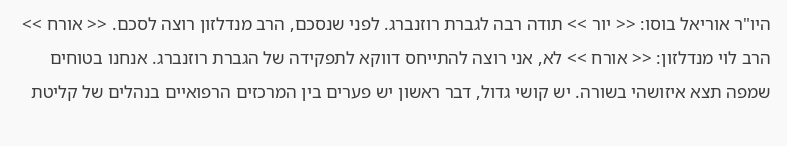היו"ר אוריאל בוסו: << יור >> תודה רבה לגברת רוזנברג. לפני שנסכם, הרב מנדלזון רוצה לסכם. << אורח >> הרב לוי מנדלזון: << אורח >> לא, אני רוצה להתייחס דווקא לתפקידה של הגברת רוזנברג. אנחנו בטוחים שמפה תצא איזושהי בשורה. יש קושי גדול, דבר ראשון יש פערים בין המרכזים הרפואיים בנהלים של קליטת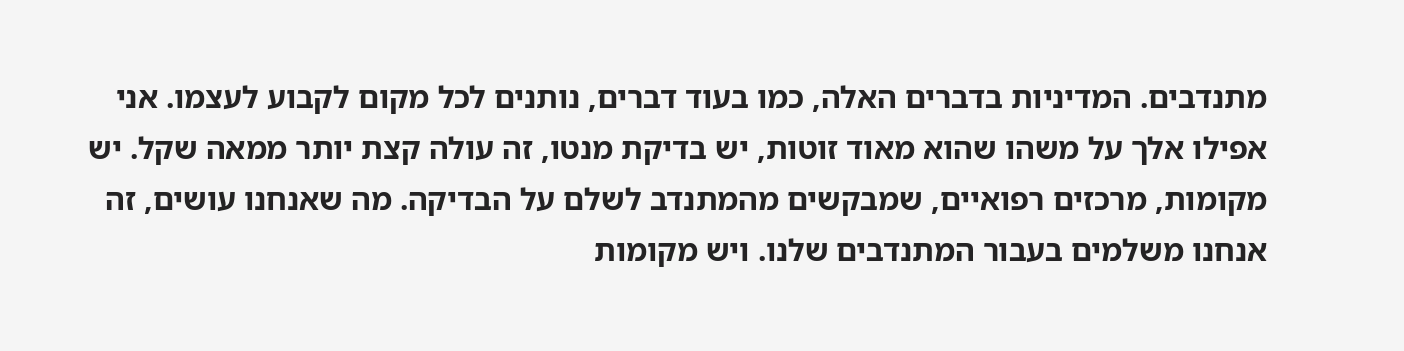מתנדבים. המדיניות בדברים האלה, כמו בעוד דברים, נותנים לכל מקום לקבוע לעצמו. אני אפילו אלך על משהו שהוא מאוד זוטות, יש בדיקת מנטו, זה עולה קצת יותר ממאה שקל. יש מקומות, מרכזים רפואיים, שמבקשים מהמתנדב לשלם על הבדיקה. מה שאנחנו עושים, זה אנחנו משלמים בעבור המתנדבים שלנו. ויש מקומות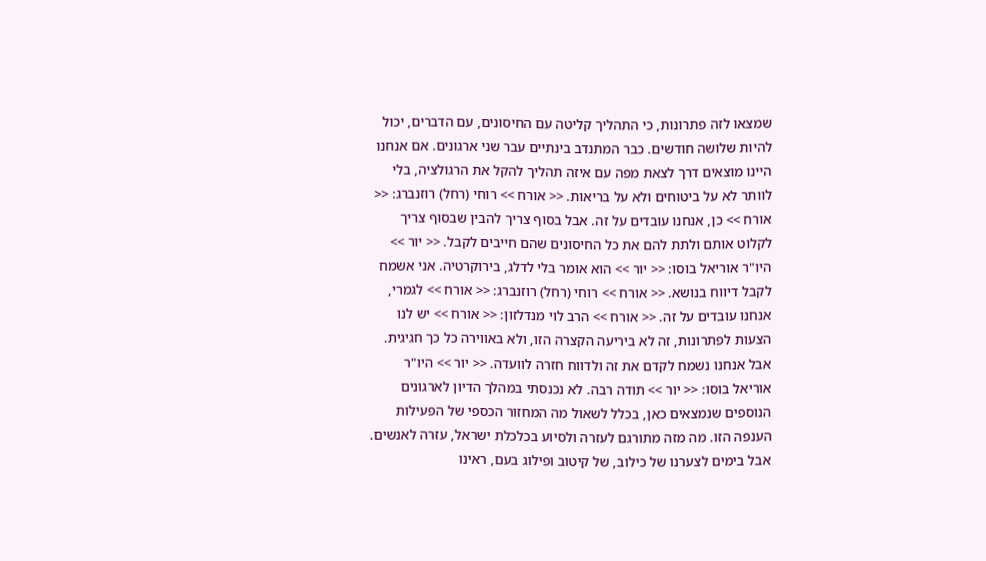שמצאו לזה פתרונות, כי התהליך קליטה עם החיסונים, עם הדברים, יכול להיות שלושה חודשים. כבר המתנדב בינתיים עבר שני ארגונים. אם אנחנו היינו מוצאים דרך לצאת מפה עם איזה תהליך להקל את הרגולציה, בלי לוותר לא על ביטוחים ולא על בריאות. << אורח >> רוחי (רחל) רוזנברג: << אורח >> כן, אנחנו עובדים על זה. אבל בסוף צריך להבין שבסוף צריך לקלוט אותם ולתת להם את כל החיסונים שהם חייבים לקבל. << יור >> היו"ר אוריאל בוסו: << יור >> הוא אומר בלי לדלג, בירוקרטיה. אני אשמח לקבל דיווח בנושא. << אורח >> רוחי (רחל) רוזנברג: << אורח >> לגמרי, אנחנו עובדים על זה. << אורח >> הרב לוי מנדלזון: << אורח >> יש לנו הצעות לפתרונות, זה לא ביריעה הקצרה הזו, ולא באווירה כל כך חגיגית. אבל אנחנו נשמח לקדם את זה ולדווח חזרה לוועדה. << יור >> היו"ר אוריאל בוסו: << יור >> תודה רבה. לא נכנסתי במהלך הדיון לארגונים הנוספים שנמצאים כאן, בכלל לשאול מה המחזור הכספי של הפעילות הענפה הזו. מה מזה מתורגם לעזרה ולסיוע בכלכלת ישראל, עזרה לאנשים. אבל בימים לצערנו של כילוב, של קיטוב ופילוג בעם, ראינו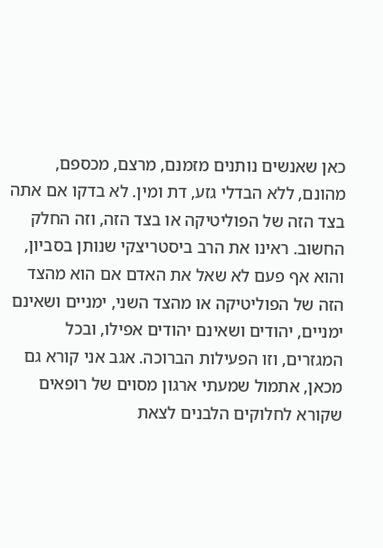כאן שאנשים נותנים מזמנם, מרצם, מכספם, מהונם, ללא הבדלי גזע, דת ומין. לא בדקו אם אתה בצד הזה של הפוליטיקה או בצד הזה, וזה החלק החשוב. ראינו את הרב ביסטריצקי שנותן בסביון, והוא אף פעם לא שאל את האדם אם הוא מהצד הזה של הפוליטיקה או מהצד השני, ימניים ושאינם ימניים, יהודים ושאינם יהודים אפילו, ובכל המגזרים, וזו הפעילות הברוכה. אגב אני קורא גם מכאן, אתמול שמעתי ארגון מסוים של רופאים שקורא לחלוקים הלבנים לצאת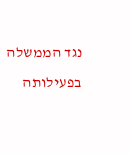נגד הממשלה בפעילותה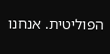הפוליטית. אנחנו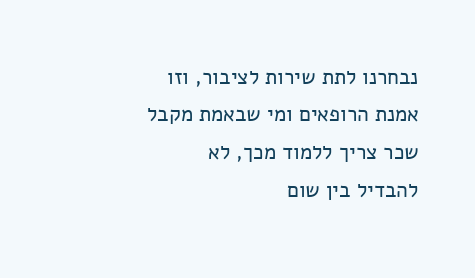נבחרנו לתת שירות לציבור, וזו אמנת הרופאים ומי שבאמת מקבל שכר צריך ללמוד מכך, לא להבדיל בין שום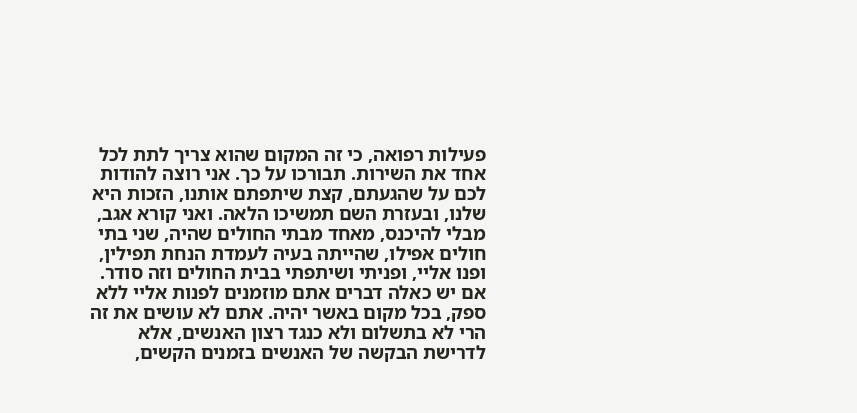פעילות רפואה, כי זה המקום שהוא צריך לתת לכל אחד את השירות. תבורכו על כך. אני רוצה להודות לכם על שהגעתם, קצת שיתפתם אותנו, הזכות היא שלנו, ובעזרת השם תמשיכו הלאה. ואני קורא אגב, מבלי להיכנס, מאחד מבתי החולים שהיה, שני בתי חולים אפילו, שהייתה בעיה לעמדת הנחת תפילין, ופנו אליי, ופניתי ושיתפתי בבית החולים וזה סודר. אם יש כאלה דברים אתם מוזמנים לפנות אליי ללא ספק, בכל מקום באשר יהיה. אתם לא עושים את זה הרי לא בתשלום ולא כנגד רצון האנשים, אלא לדרישת הבקשה של האנשים בזמנים הקשים,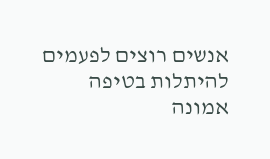אנשים רוצים לפעמים להיתלות בטיפה אמונה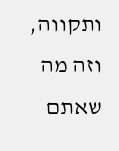ותקווה, וזה מה שאתם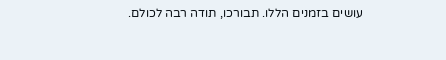עושים בזמנים הללו. תבורכו, תודה רבה לכולם.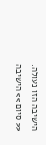הישיבה הזו נעולה. << סיום >> הישיבה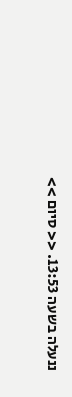ננעלה בשעה 13:53. << סיום >>